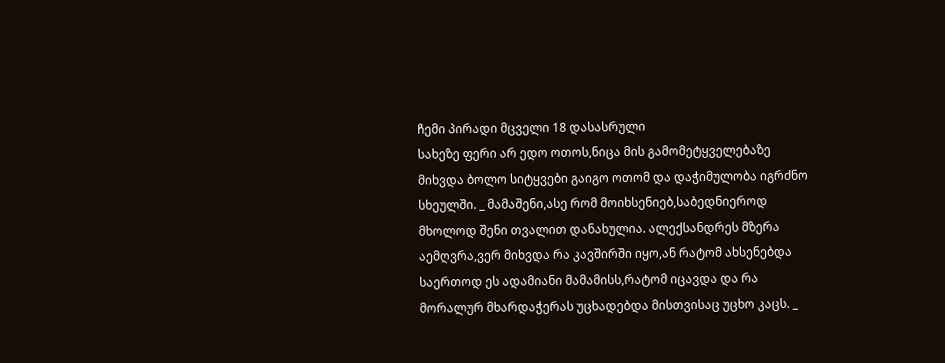ჩემი პირადი მცველი 18 დასასრული
სახეზე ფერი არ ედო ოთოს,ნიცა მის გამომეტყველებაზე მიხვდა ბოლო სიტყვები გაიგო ოთომ და დაჭიმულობა იგრძნო სხეულში. _ მამაშენი,ასე რომ მოიხსენიებ,საბედნიეროდ მხოლოდ შენი თვალით დანახულია. ალექსანდრეს მზერა აემღვრა,ვერ მიხვდა რა კავშირში იყო,ან რატომ ახსენებდა საერთოდ ეს ადამიანი მამამისს,რატომ იცავდა და რა მორალურ მხარდაჭერას უცხადებდა მისთვისაც უცხო კაცს. _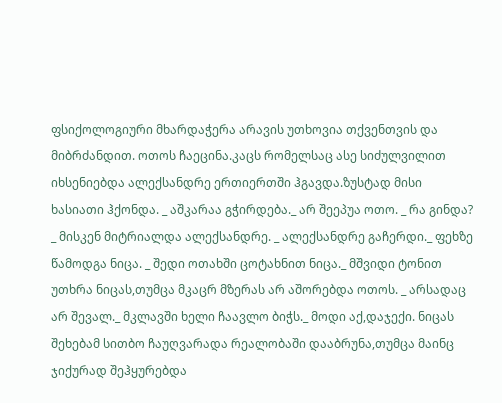ფსიქოლოგიური მხარდაჭერა არავის უთხოვია თქვენთვის და მიბრძანდით. ოთოს ჩაეცინა.კაცს რომელსაც ასე სიძულვილით იხსენიებდა ალექსანდრე ერთიერთში ჰგავდა.ზუსტად მისი ხასიათი ჰქონდა. _ აშკარაა გჭირდება._ არ შეეპუა ოთო. _ რა გინდა? _ მისკენ მიტრიალდა ალექსანდრე. _ ალექსანდრე გაჩერდი._ ფეხზე წამოდგა ნიცა. _ შედი ოთახში ცოტახნით ნიცა._ მშვიდი ტონით უთხრა ნიცას,თუმცა მკაცრ მზერას არ აშორებდა ოთოს. _ არსადაც არ შევალ._ მკლავში ხელი ჩაავლო ბიჭს._ მოდი აქ,დაჯექი. ნიცას შეხებამ სითბო ჩაუღვარადა რეალობაში დააბრუნა,თუმცა მაინც ჯიქურად შეჰყურებდა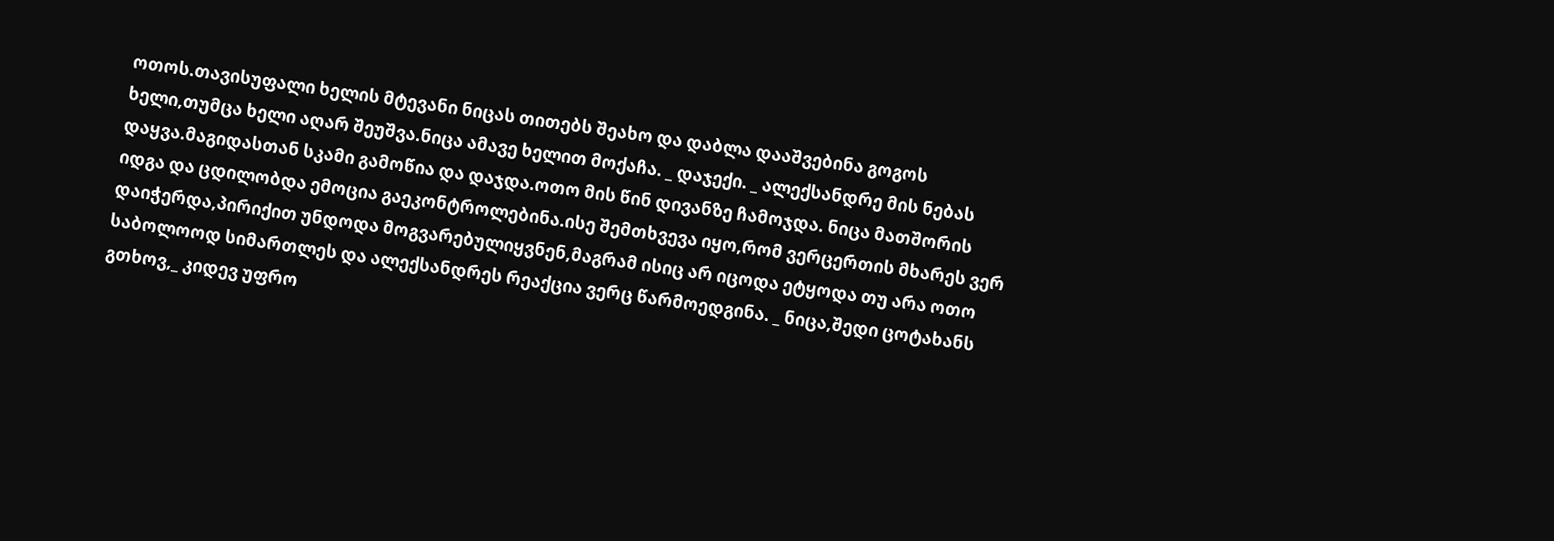ოთოს.თავისუფალი ხელის მტევანი ნიცას თითებს შეახო და დაბლა დააშვებინა გოგოს ხელი,თუმცა ხელი აღარ შეუშვა.ნიცა ამავე ხელით მოქაჩა. _ დაჯექი. _ ალექსანდრე მის ნებას დაყვა.მაგიდასთან სკამი გამოწია და დაჯდა.ოთო მის წინ დივანზე ჩამოჯდა. ნიცა მათშორის იდგა და ცდილობდა ემოცია გაეკონტროლებინა.ისე შემთხვევა იყო,რომ ვერცერთის მხარეს ვერ დაიჭერდა,პირიქით უნდოდა მოგვარებულიყვნენ,მაგრამ ისიც არ იცოდა ეტყოდა თუ არა ოთო საბოლოოდ სიმართლეს და ალექსანდრეს რეაქცია ვერც წარმოედგინა. _ ნიცა,შედი ცოტახანს გთხოვ,_ კიდევ უფრო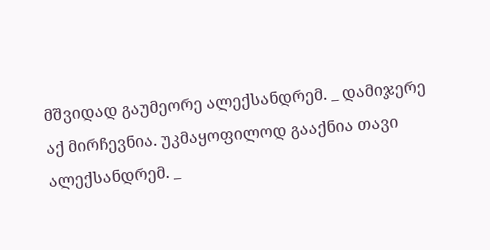მშვიდად გაუმეორე ალექსანდრემ. _ დამიჯერე აქ მირჩევნია. უკმაყოფილოდ გააქნია თავი ალექსანდრემ. _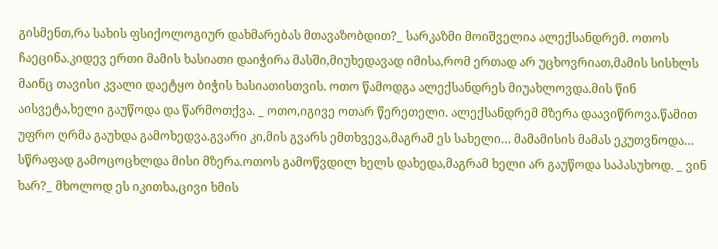გისმენთ,რა სახის ფსიქოლოგიურ დახმარებას მთავაზობდით?_ სარკაზმი მოიშველია ალექსანდრემ. ოთოს ჩაეცინა.კიდევ ერთი მამის ხასიათი დაიჭირა მასში,მიუხედავად იმისა,რომ ერთად არ უცხოვრიათ,მამის სისხლს მაინც თავისი კვალი დაეტყო ბიჭის ხასიათისთვის. ოთო წამოდგა ალექსანდრეს მიუახლოვდა.მის წინ აისვეტა,ხელი გაუწოდა და წარმოთქვა. _ ოთო,იგივე ოთარ წერეთელი. ალექსანდრემ მზერა დაავიწროვა.წამით უფრო ღრმა გაუხდა გამოხედვა.გვარი კი,მის გვარს ემთხვევა,მაგრამ ეს სახელი… მამამისის მამას ეკუთვნოდა… სწრაფად გამოცოცხლდა მისი მზერა.ოთოს გამოწვდილ ხელს დახედა,მაგრამ ხელი არ გაუწოდა საპასუხოდ. _ ვინ ხარ?_ მხოლოდ ეს იკითხა,ცივი ხმის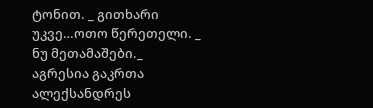ტონით. _ გითხარი უკვე…ოთო წერეთელი. _ ნუ მეთამაშები._ აგრესია გაკრთა ალექსანდრეს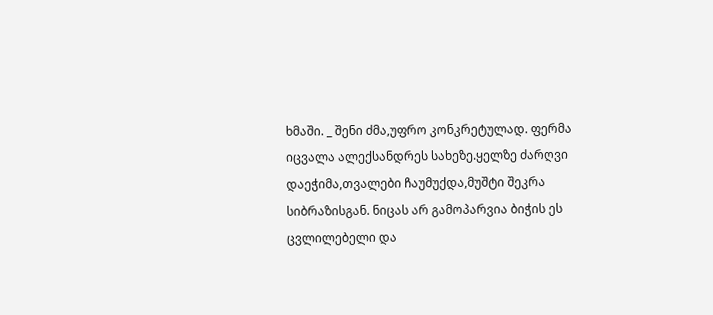ხმაში. _ შენი ძმა,უფრო კონკრეტულად. ფერმა იცვალა ალექსანდრეს სახეზე.ყელზე ძარღვი დაეჭიმა,თვალები ჩაუმუქდა,მუშტი შეკრა სიბრაზისგან. ნიცას არ გამოპარვია ბიჭის ეს ცვლილებელი და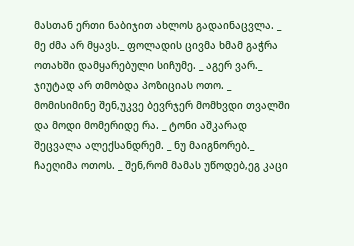მასთან ერთი ნაბიჯით ახლოს გადაინაცვლა. _ მე ძმა არ მყავს._ ფოლადის ცივმა ხმამ გაჭრა ოთახში დამყარებული სიჩუმე. _ აგერ ვარ._ ჯიუტად არ თმობდა პოზიციას ოთო. _ მომისიმინე შენ,უკვე ბევრჯერ მომხვდი თვალში და მოდი მომერიდე რა. _ ტონი აშკარად შეცვალა ალექსანდრემ. _ ნუ მაიგნორებ._ ჩაეღიმა ოთოს. _ შენ,რომ მამას უწოდებ,ეგ კაცი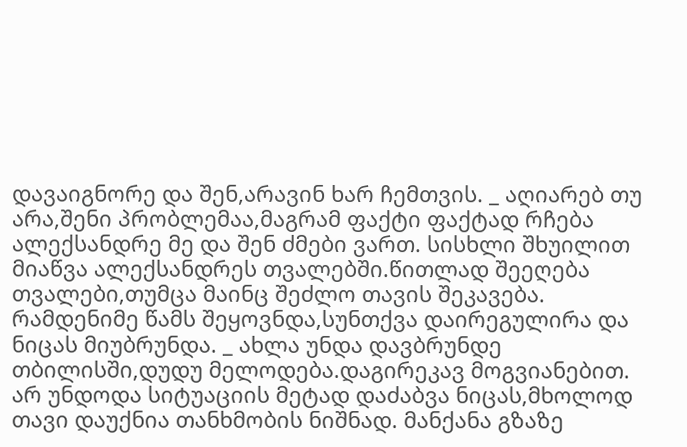დავაიგნორე და შენ,არავინ ხარ ჩემთვის. _ აღიარებ თუ არა,შენი პრობლემაა,მაგრამ ფაქტი ფაქტად რჩება ალექსანდრე მე და შენ ძმები ვართ. სისხლი შხუილით მიაწვა ალექსანდრეს თვალებში.წითლად შეეღება თვალები,თუმცა მაინც შეძლო თავის შეკავება. რამდენიმე წამს შეყოვნდა,სუნთქვა დაირეგულირა და ნიცას მიუბრუნდა. _ ახლა უნდა დავბრუნდე თბილისში,დუდუ მელოდება.დაგირეკავ მოგვიანებით. არ უნდოდა სიტუაციის მეტად დაძაბვა ნიცას,მხოლოდ თავი დაუქნია თანხმობის ნიშნად. მანქანა გზაზე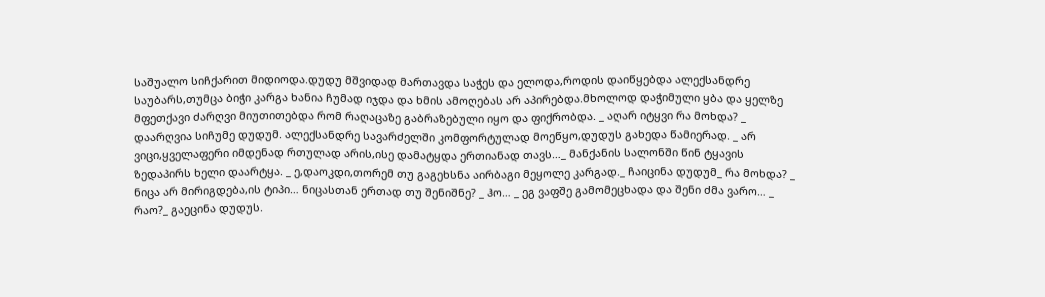საშუალო სიჩქარით მიდიოდა.დუდუ მშვიდად მართავდა საჭეს და ელოდა,როდის დაიწყებდა ალექსანდრე საუბარს,თუმცა ბიჭი კარგა ხანია ჩუმად იჯდა და ხმის ამოღებას არ აპირებდა.მხოლოდ დაჭიმული ყბა და ყელზე მფეთქავი ძარღვი მიუთითებდა რომ რაღაცაზე გაბრაზებული იყო და ფიქრობდა. _ აღარ იტყვი რა მოხდა? _ დაარღვია სიჩუმე დუდუმ. ალექსანდრე სავარძელში კომფორტულად მოეწყო,დუდუს გახედა წამიერად. _ არ ვიცი,ყველაფერი იმდენად რთულად არის,ისე დამატყდა ერთიანად თავს…_ მანქანის სალონში წინ ტყავის ზედაპირს ხელი დაარტყა. _ ე,დაოკდი,თორემ თუ გაგეხსნა აირბაგი მეყოლე კარგად._ ჩაიცინა დუდუმ_ რა მოხდა? _ ნიცა არ მირიგდება,ის ტიპი… ნიცასთან ერთად თუ შენიშნე? _ ჰო… _ ეგ ვაფშე გამომეცხადა და შენი ძმა ვარო… _ რაო?_ გაეცინა დუდუს.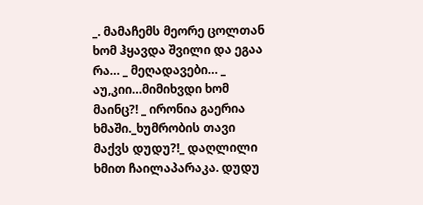_. მამაჩემს მეორე ცოლთან ხომ ჰყავდა შვილი და ეგაა რა… _ მეღადავები… _ აუ,კიი…მიმიხვდი ხომ მაინც?! _ ირონია გაერია ხმაში._ხუმრობის თავი მაქვს დუდუ?!_ დაღლილი ხმით ჩაილაპარაკა. დუდუ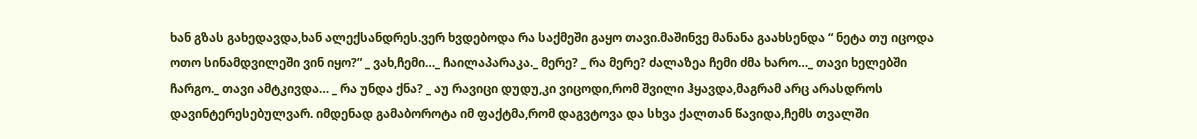ხან გზას გახედავდა,ხან ალექსანდრეს.ვერ ხვდებოდა რა საქმეში გაყო თავი.მაშინვე მანანა გაახსენდა “ ნეტა თუ იცოდა ოთო სინამდვილეში ვინ იყო?” _ ვახ,ჩემი…_ ჩაილაპარაკა._ მერე? _ რა მერე? ძალაზეა ჩემი ძმა ხარო…_ თავი ხელებში ჩარგო._ თავი ამტკივდა… _ რა უნდა ქნა? _ აუ რავიცი დუდუ,კი ვიცოდი,რომ შვილი ჰყავდა,მაგრამ არც არასდროს დავინტერესებულვარ. იმდენად გამაბოროტა იმ ფაქტმა,რომ დაგვტოვა და სხვა ქალთან წავიდა,ჩემს თვალში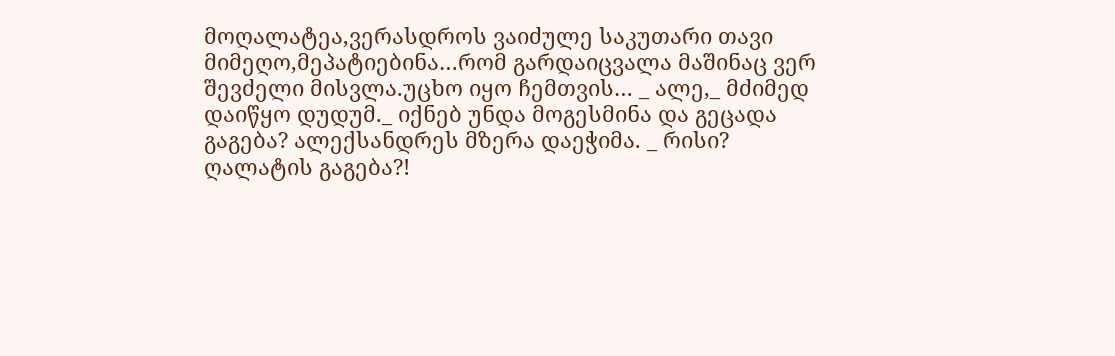მოღალატეა,ვერასდროს ვაიძულე საკუთარი თავი მიმეღო,მეპატიებინა…რომ გარდაიცვალა მაშინაც ვერ შევძელი მისვლა.უცხო იყო ჩემთვის… _ ალე,_ მძიმედ დაიწყო დუდუმ._ იქნებ უნდა მოგესმინა და გეცადა გაგება? ალექსანდრეს მზერა დაეჭიმა. _ რისი? ღალატის გაგება?!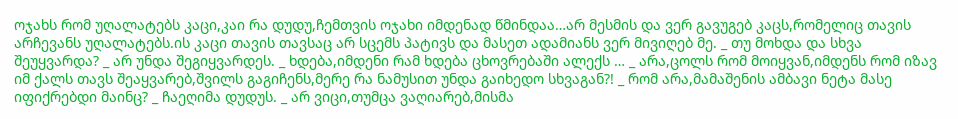ოჯახს რომ უღალატებს კაცი,კაი რა დუდუ,ჩემთვის ოჯახი იმდენად წმინდაა…არ მესმის და ვერ გავუგებ კაცს,რომელიც თავის არჩევანს უღალატებს.ის კაცი თავის თავსაც არ სცემს პატივს და მასეთ ადამიანს ვერ მივიღებ მე. _ თუ მოხდა და სხვა შეუყვარდა? _ არ უნდა შეგიყვარდეს. _ ხდება,იმდენი რამ ხდება ცხოვრებაში ალექს … _ არა,ცოლს რომ მოიყვან,იმდენს რომ იზავ იმ ქალს თავს შეაყვარებ,შვილს გაგიჩენს,მერე რა ნამუსით უნდა გაიხედო სხვაგან?! _ რომ არა,მამაშენის ამბავი ნეტა მასე იფიქრებდი მაინც? _ ჩაეღიმა დუდუს. _ არ ვიცი,თუმცა ვაღიარებ,მისმა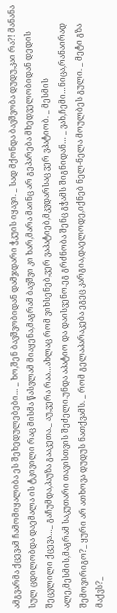ამგვარმა ქცევამ ჩამომიყალიბა ეს შეხედულებები… _ ხო,შენ ბავშვობიდან დამჯდარი ჭკუის იყავი. _ სად მქონდა ბავშვობა დუდუ,კაი რა?! მანანა სულ ცდილობდა დაემალა ის ტკივილი რაც მისმა წასვლამ მიაყენა,მაგრამ ბავშვი კი ხარ,მარა მაინც არ გეპარება მხედველობიდან დედის შეცვლილი ქცევა…_ გაჩუმდა,პაუზა გააკეთა._ აუ,ვერა რაა…ახლაც რომ ვიხსენებ,ვერ ვაპატიებ,მკვდარსაც ვერ ვპატიობ. _ მესმის ალე,მესმის,მაგრამ საკუთარი თავისთვის შეძელი.უნდა აპატიო და დაისვენო.ეგ გრძნობა შენც გჭამს შიგნიდან… _ ვახ,ჩემი…ნიცა,რანაირად შემოვირიგო?_ ყური არ ათხოვა დუდუს ნათქვამს. _ რომ გელაპარაკება ეგეც კარგია,დაელოდე,იქნებ ნელ-ნელა მოულბეს გული. _ მეტი გზა მაქვს?_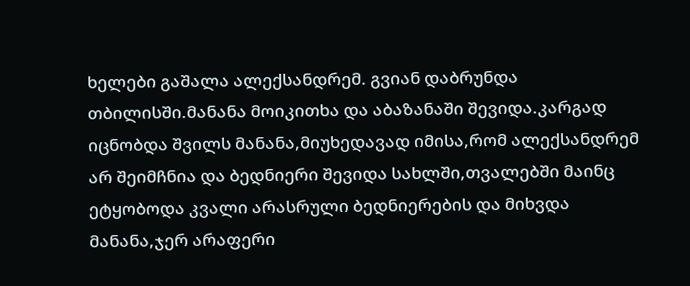ხელები გაშალა ალექსანდრემ. გვიან დაბრუნდა თბილისში.მანანა მოიკითხა და აბაზანაში შევიდა.კარგად იცნობდა შვილს მანანა,მიუხედავად იმისა,რომ ალექსანდრემ არ შეიმჩნია და ბედნიერი შევიდა სახლში,თვალებში მაინც ეტყობოდა კვალი არასრული ბედნიერების და მიხვდა მანანა,ჯერ არაფერი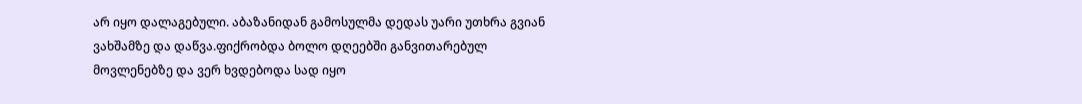არ იყო დალაგებული. აბაზანიდან გამოსულმა დედას უარი უთხრა გვიან ვახშამზე და დაწვა.ფიქრობდა ბოლო დღეებში განვითარებულ მოვლენებზე და ვერ ხვდებოდა სად იყო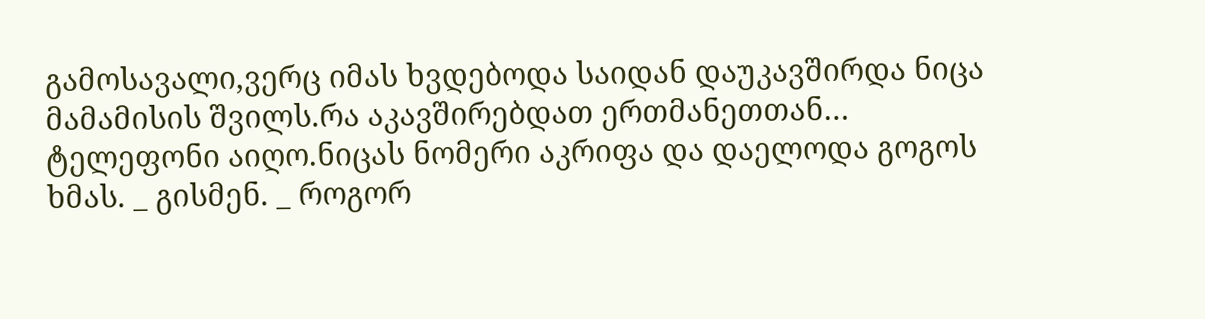გამოსავალი,ვერც იმას ხვდებოდა საიდან დაუკავშირდა ნიცა მამამისის შვილს.რა აკავშირებდათ ერთმანეთთან… ტელეფონი აიღო.ნიცას ნომერი აკრიფა და დაელოდა გოგოს ხმას. _ გისმენ. _ როგორ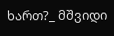ხართ?_ მშვიდი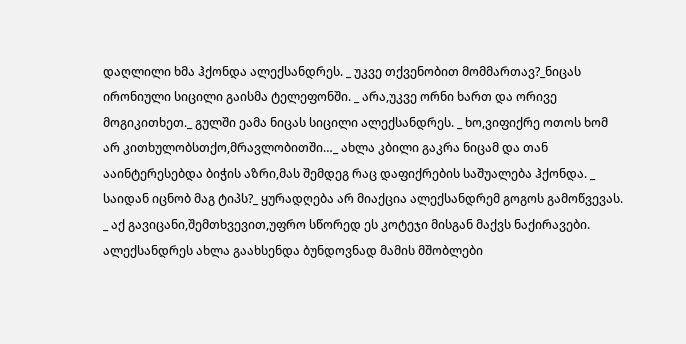დაღლილი ხმა ჰქონდა ალექსანდრეს. _ უკვე თქვენობით მომმართავ?_ნიცას ირონიული სიცილი გაისმა ტელეფონში. _ არა,უკვე ორნი ხართ და ორივე მოგიკითხეთ._ გულში ეამა ნიცას სიცილი ალექსანდრეს. _ ხო,ვიფიქრე ოთოს ხომ არ კითხულობსთქო,მრავლობითში…_ ახლა კბილი გაკრა ნიცამ და თან ააინტერესებდა ბიჭის აზრი,მას შემდეგ რაც დაფიქრების საშუალება ჰქონდა. _ საიდან იცნობ მაგ ტიპს?_ ყურადღება არ მიაქცია ალექსანდრემ გოგოს გამოწვევას. _ აქ გავიცანი,შემთხვევით,უფრო სწორედ ეს კოტეჯი მისგან მაქვს ნაქირავები. ალექსანდრეს ახლა გაახსენდა ბუნდოვნად მამის მშობლები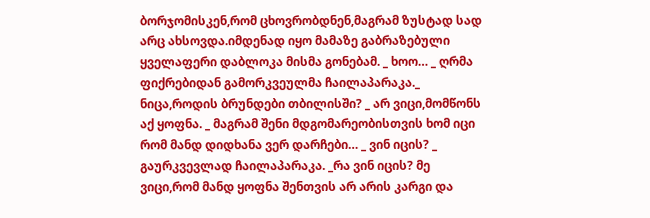ბორჯომისკენ,რომ ცხოვრობდნენ,მაგრამ ზუსტად სად არც ახსოვდა.იმდენად იყო მამაზე გაბრაზებული ყველაფერი დაბლოკა მისმა გონებამ. _ ხოო… _ ღრმა ფიქრებიდან გამორკვეულმა ჩაილაპარაკა._ ნიცა,როდის ბრუნდები თბილისში? _ არ ვიცი,მომწონს აქ ყოფნა. _ მაგრამ შენი მდგომარეობისთვის ხომ იცი რომ მანდ დიდხანა ვერ დარჩები… _ ვინ იცის? _ გაურკვევლად ჩაილაპარაკა. _რა ვინ იცის? მე ვიცი,რომ მანდ ყოფნა შენთვის არ არის კარგი და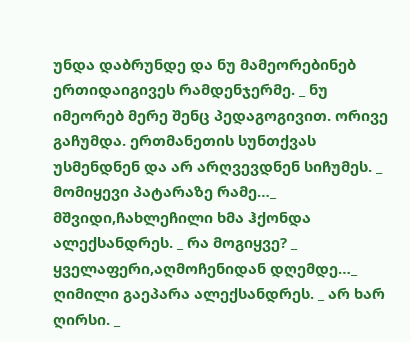უნდა დაბრუნდე და ნუ მამეორებინებ ერთიდაიგივეს რამდენჯერმე. _ ნუ იმეორებ მერე შენც პედაგოგივით. ორივე გაჩუმდა. ერთმანეთის სუნთქვას უსმენდნენ და არ არღვევდნენ სიჩუმეს. _ მომიყევი პატარაზე რამე…_ მშვიდი,ჩახლეჩილი ხმა ჰქონდა ალექსანდრეს. _ რა მოგიყვე? _ ყველაფერი,აღმოჩენიდან დღემდე…_ ღიმილი გაეპარა ალექსანდრეს. _ არ ხარ ღირსი. _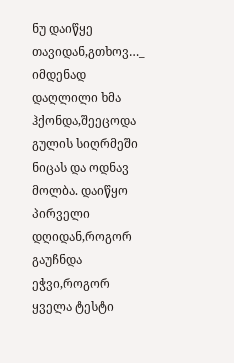ნუ დაიწყე თავიდან,გთხოვ…_ იმდენად დაღლილი ხმა ჰქონდა,შეეცოდა გულის სიღრმეში ნიცას და ოდნავ მოლბა. დაიწყო პირველი დღიდან,როგორ გაუჩნდა ეჭვი,როგორ ყველა ტესტი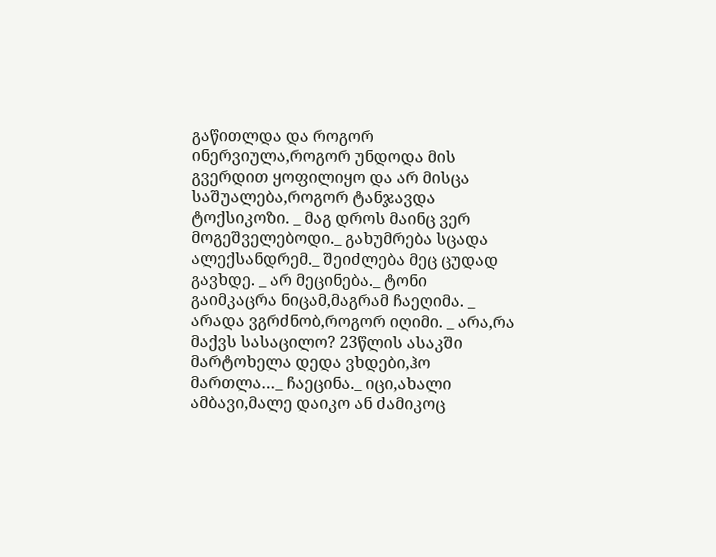გაწითლდა და როგორ ინერვიულა,როგორ უნდოდა მის გვერდით ყოფილიყო და არ მისცა საშუალება,როგორ ტანჯავდა ტოქსიკოზი. _ მაგ დროს მაინც ვერ მოგეშველებოდი._ გახუმრება სცადა ალექსანდრემ._ შეიძლება მეც ცუდად გავხდე. _ არ მეცინება._ ტონი გაიმკაცრა ნიცამ,მაგრამ ჩაეღიმა. _ არადა ვგრძნობ,როგორ იღიმი. _ არა,რა მაქვს სასაცილო? 23წლის ასაკში მარტოხელა დედა ვხდები,ჰო მართლა…_ ჩაეცინა._ იცი,ახალი ამბავი,მალე დაიკო ან ძამიკოც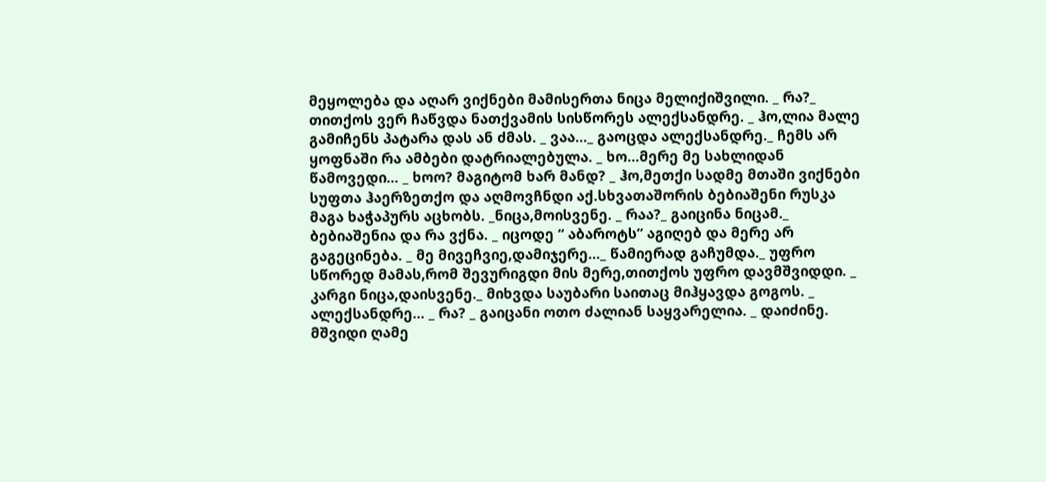მეყოლება და აღარ ვიქნები მამისერთა ნიცა მელიქიშვილი. _ რა?_ თითქოს ვერ ჩაწვდა ნათქვამის სისწორეს ალექსანდრე. _ ჰო,ლია მალე გამიჩენს პატარა დას ან ძმას. _ ვაა…_ გაოცდა ალექსანდრე._ ჩემს არ ყოფნაში რა ამბები დატრიალებულა. _ ხო…მერე მე სახლიდან წამოვედი… _ ხოო? მაგიტომ ხარ მანდ? _ ჰო,მეთქი სადმე მთაში ვიქნები სუფთა ჰაერზეთქო და აღმოვჩნდი აქ.სხვათაშორის ბებიაშენი რუსკა მაგა ხაჭაპურს აცხობს. _ნიცა,მოისვენე. _ რაა?_ გაიცინა ნიცამ._ ბებიაშენია და რა ვქნა. _ იცოდე “ აბაროტს” აგიღებ და მერე არ გაგეცინება. _ მე მივეჩვიე,დამიჯერე…_ წამიერად გაჩუმდა._ უფრო სწორედ მამას,რომ შევურიგდი მის მერე,თითქოს უფრო დავმშვიდდი. _ კარგი ნიცა,დაისვენე._ მიხვდა საუბარი საითაც მიჰყავდა გოგოს. _ ალექსანდრე… _ რა? _ გაიცანი ოთო ძალიან საყვარელია. _ დაიძინე. მშვიდი ღამე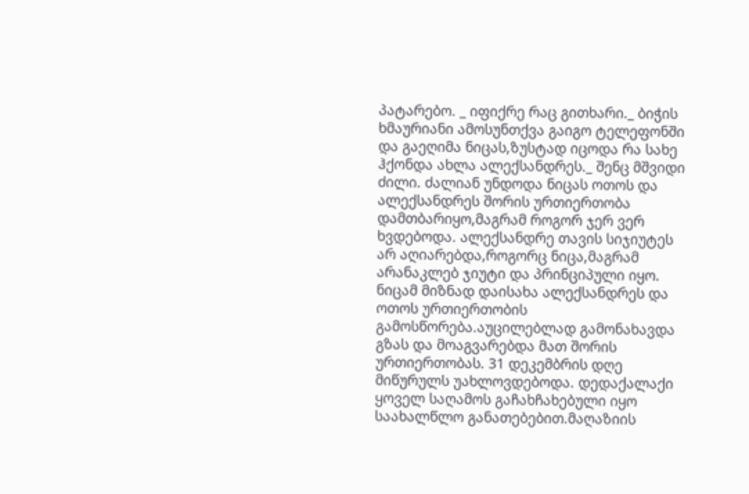პატარებო. _ იფიქრე რაც გითხარი._ ბიჭის ხმაურიანი ამოსუნთქვა გაიგო ტელეფონში და გაეღიმა ნიცას,ზუსტად იცოდა რა სახე ჰქონდა ახლა ალექსანდრეს._ შენც მშვიდი ძილი. ძალიან უნდოდა ნიცას ოთოს და ალექსანდრეს შორის ურთიერთობა დამთბარიყო,მაგრამ როგორ ჯერ ვერ ხვდებოდა. ალექსანდრე თავის სიჯიუტეს არ აღიარებდა,როგორც ნიცა,მაგრამ არანაკლებ ჯიუტი და პრინციპული იყო. ნიცამ მიზნად დაისახა ალექსანდრეს და ოთოს ურთიერთობის გამოსწორება.აუცილებლად გამონახავდა გზას და მოაგვარებდა მათ შორის ურთიერთობას. 31 დეკემბრის დღე მიწურულს უახლოვდებოდა. დედაქალაქი ყოველ საღამოს გაჩახჩახებული იყო საახალწლო განათებებით.მაღაზიის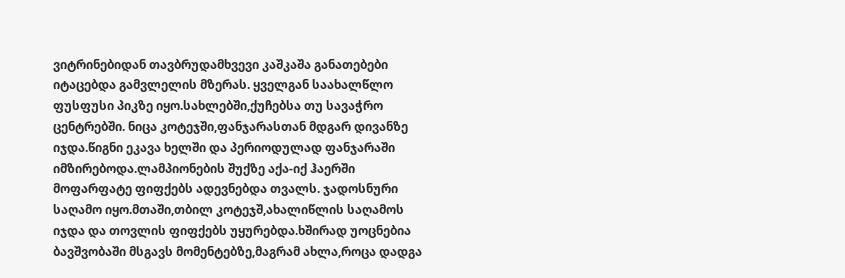ვიტრინებიდან თავბრუდამხვევი კაშკაშა განათებები იტაცებდა გამვლელის მზერას. ყველგან საახალწლო ფუსფუსი პიკზე იყო.სახლებში,ქუჩებსა თუ სავაჭრო ცენტრებში. ნიცა კოტეჯში,ფანჯარასთან მდგარ დივანზე იჯდა.წიგნი ეკავა ხელში და პერიოდულად ფანჯარაში იმზირებოდა.ლამპიონების შუქზე აქა-იქ ჰაერში მოფარფატე ფიფქებს ადევნებდა თვალს. ჯადოსნური საღამო იყო.მთაში,თბილ კოტეჯშ,ახალიწლის საღამოს იჯდა და თოვლის ფიფქებს უყურებდა.ხშირად უოცნებია ბავშვობაში მსგავს მომენტებზე,მაგრამ ახლა,როცა დადგა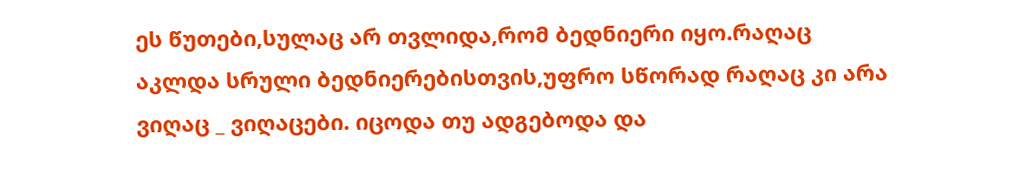ეს წუთები,სულაც არ თვლიდა,რომ ბედნიერი იყო.რაღაც აკლდა სრული ბედნიერებისთვის,უფრო სწორად რაღაც კი არა ვიღაც _ ვიღაცები. იცოდა თუ ადგებოდა და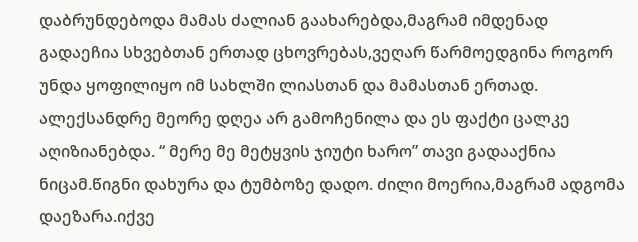დაბრუნდებოდა მამას ძალიან გაახარებდა,მაგრამ იმდენად გადაეჩია სხვებთან ერთად ცხოვრებას,ვეღარ წარმოედგინა როგორ უნდა ყოფილიყო იმ სახლში ლიასთან და მამასთან ერთად. ალექსანდრე მეორე დღეა არ გამოჩენილა და ეს ფაქტი ცალკე აღიზიანებდა. “ მერე მე მეტყვის ჯიუტი ხარო” თავი გადააქნია ნიცამ.წიგნი დახურა და ტუმბოზე დადო. ძილი მოერია,მაგრამ ადგომა დაეზარა.იქვე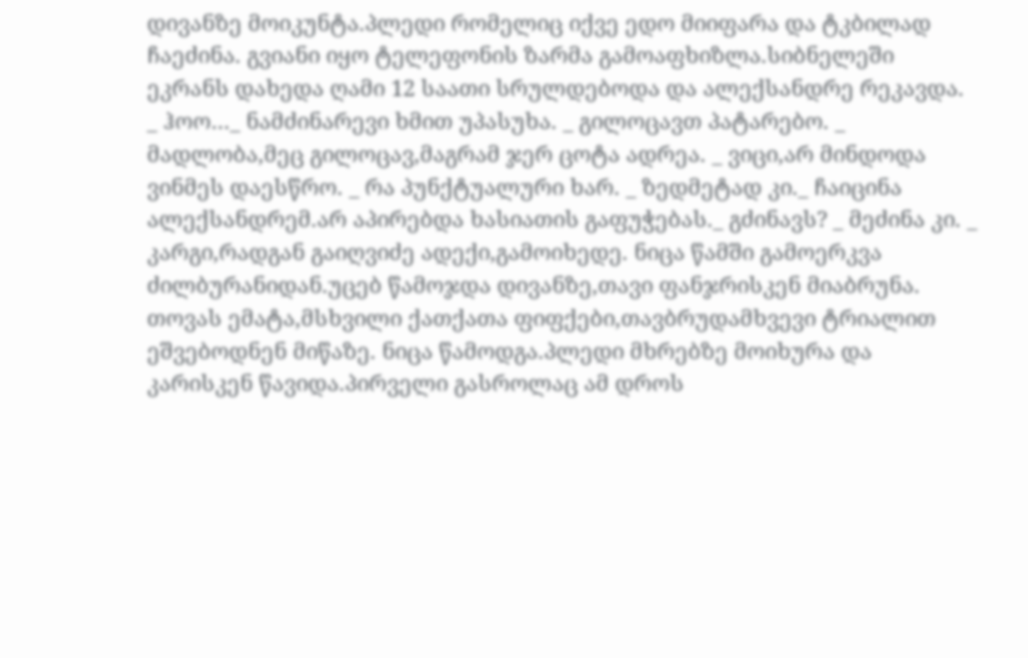დივანზე მოიკუნტა.პლედი რომელიც იქვე ედო მიიფარა და ტკბილად ჩაეძინა. გვიანი იყო ტელეფონის ზარმა გამოაფხიზლა.სიბნელეში ეკრანს დახედა ღამი 12 საათი სრულდებოდა და ალექსანდრე რეკავდა. _ ჰოო…_ ნამძინარევი ხმით უპასუხა. _ გილოცავთ პატარებო. _ მადლობა,მეც გილოცავ,მაგრამ ჯერ ცოტა ადრეა. _ ვიცი,არ მინდოდა ვინმეს დაესწრო. _ რა პუნქტუალური ხარ. _ ზედმეტად კი._ ჩაიცინა ალექსანდრემ.არ აპირებდა ხასიათის გაფუჭებას._ გძინავს? _ მეძინა კი. _ კარგი,რადგან გაიღვიძე ადექი,გამოიხედე. ნიცა წამში გამოერკვა ძილბურანიდან.უცებ წამოჯდა დივანზე,თავი ფანჯრისკენ მიაბრუნა. თოვას ემატა,მსხვილი ქათქათა ფიფქები,თავბრუდამხვევი ტრიალით ეშვებოდნენ მიწაზე. ნიცა წამოდგა.პლედი მხრებზე მოიხურა და კარისკენ წავიდა.პირველი გასროლაც ამ დროს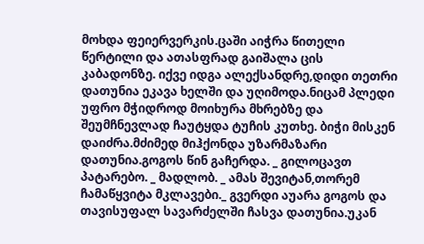მოხდა ფეიერვერკის.ცაში აიჭრა წითელი წერტილი და ათასფრად გაიშალა ცის კაბადონზე. იქვე იდგა ალექსანდრე,დიდი თეთრი დათუნია ეკავა ხელში და უღიმოდა.ნიცამ პლედი უფრო მჭიდროდ მოიხურა მხრებზე და შეუმჩნევლად ჩაუტყდა ტუჩის კუთხე. ბიჭი მისკენ დაიძრა.მძიმედ მიჰქონდა უზარმაზარი დათუნია.გოგოს წინ გაჩერდა. _ გილოცავთ პატარებო. _ მადლობ. _ ამას შევიტან,თორემ ჩამაწყვიტა მკლავები._ გვერდი აუარა გოგოს და თავისუფალ სავარძელში ჩასვა დათუნია.უკან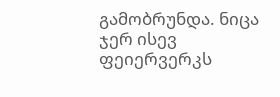გამობრუნდა. ნიცა ჯერ ისევ ფეიერვერკს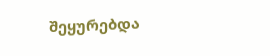შეყურებდა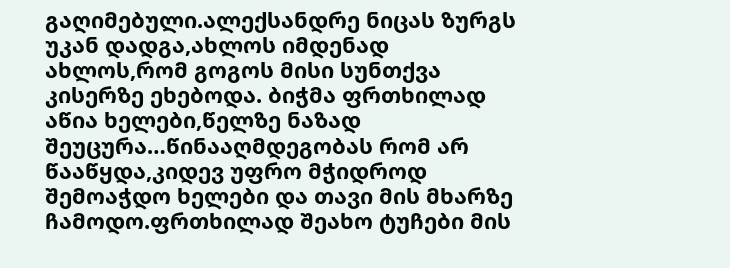გაღიმებული.ალექსანდრე ნიცას ზურგს უკან დადგა,ახლოს იმდენად ახლოს,რომ გოგოს მისი სუნთქვა კისერზე ეხებოდა. ბიჭმა ფრთხილად აწია ხელები,წელზე ნაზად შეუცურა…წინააღმდეგობას რომ არ წააწყდა,კიდევ უფრო მჭიდროდ შემოაჭდო ხელები და თავი მის მხარზე ჩამოდო.ფრთხილად შეახო ტუჩები მის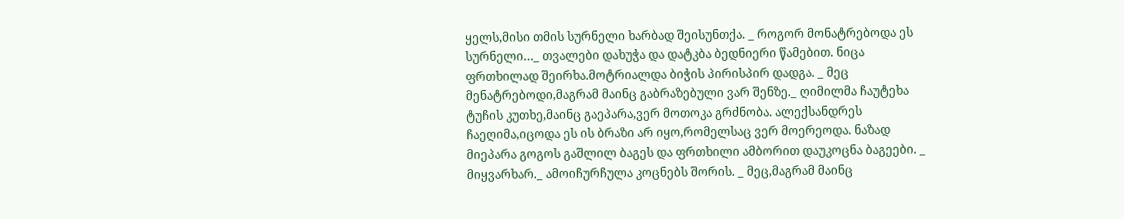ყელს,მისი თმის სურნელი ხარბად შეისუნთქა. _ როგორ მონატრებოდა ეს სურნელი…_ თვალები დახუჭა და დატკბა ბედნიერი წამებით. ნიცა ფრთხილად შეირხა.მოტრიალდა ბიჭის პირისპირ დადგა. _ მეც მენატრებოდი,მაგრამ მაინც გაბრაზებული ვარ შენზე._ ღიმილმა ჩაუტეხა ტუჩის კუთხე,მაინც გაეპარა,ვერ მოთოკა გრძნობა. ალექსანდრეს ჩაეღიმა,იცოდა ეს ის ბრაზი არ იყო,რომელსაც ვერ მოერეოდა. ნაზად მიეპარა გოგოს გაშლილ ბაგეს და ფრთხილი ამბორით დაუკოცნა ბაგეები. _ მიყვარხარ._ ამოიჩურჩულა კოცნებს შორის. _ მეც,მაგრამ მაინც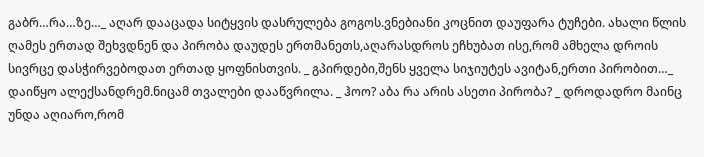გაბრ…რა…ზე…_ აღარ დააცადა სიტყვის დასრულება გოგოს.ვნებიანი კოცნით დაუფარა ტუჩები. ახალი წლის ღამეს ერთად შეხვდნენ და პირობა დაუდეს ერთმანეთს,აღარასდროს ეჩხუბათ ისე,რომ ამხელა დროის სივრცე დასჭირვებოდათ ერთად ყოფნისთვის. _ გპირდები,შენს ყველა სიჯიუტეს ავიტან,ერთი პირობით…_ დაიწყო ალექსანდრემ.ნიცამ თვალები დააწვრილა. _ ჰოო? აბა რა არის ასეთი პირობა? _ დროდადრო მაინც უნდა აღიარო,რომ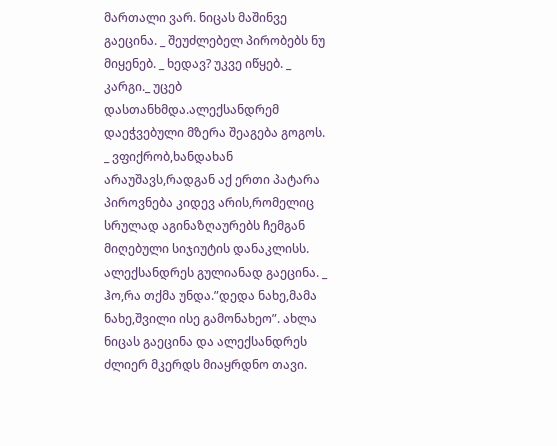მართალი ვარ. ნიცას მაშინვე გაეცინა. _ შეუძლებელ პირობებს ნუ მიყენებ. _ ხედავ? უკვე იწყებ. _ კარგი._ უცებ დასთანხმდა.ალექსანდრემ დაეჭვებული მზერა შეაგება გოგოს. _ ვფიქრობ,ხანდახან არაუშავს,რადგან აქ ერთი პატარა პიროვნება კიდევ არის,რომელიც სრულად აგინაზღაურებს ჩემგან მიღებული სიჯიუტის დანაკლისს. ალექსანდრეს გულიანად გაეცინა. _ ჰო,რა თქმა უნდა.”დედა ნახე,მამა ნახე,შვილი ისე გამონახეო”. ახლა ნიცას გაეცინა და ალექსანდრეს ძლიერ მკერდს მიაყრდნო თავი.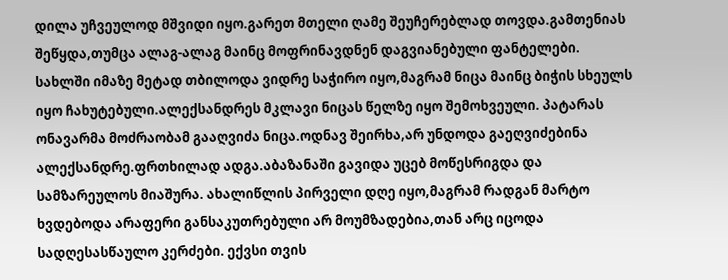დილა უჩვეულოდ მშვიდი იყო.გარეთ მთელი ღამე შეუჩერებლად თოვდა.გამთენიას შეწყდა,თუმცა ალაგ-ალაგ მაინც მოფრინავდნენ დაგვიანებული ფანტელები. სახლში იმაზე მეტად თბილოდა ვიდრე საჭირო იყო,მაგრამ ნიცა მაინც ბიჭის სხეულს იყო ჩახუტებული.ალექსანდრეს მკლავი ნიცას წელზე იყო შემოხვეული. პატარას ონავარმა მოძრაობამ გააღვიძა ნიცა.ოდნავ შეირხა,არ უნდოდა გაეღვიძებინა ალექსანდრე.ფრთხილად ადგა.აბაზანაში გავიდა უცებ მოწესრიგდა და სამზარეულოს მიაშურა. ახალიწლის პირველი დღე იყო,მაგრამ რადგან მარტო ხვდებოდა არაფერი განსაკუთრებული არ მოუმზადებია,თან არც იცოდა სადღესასწაულო კერძები. ექვსი თვის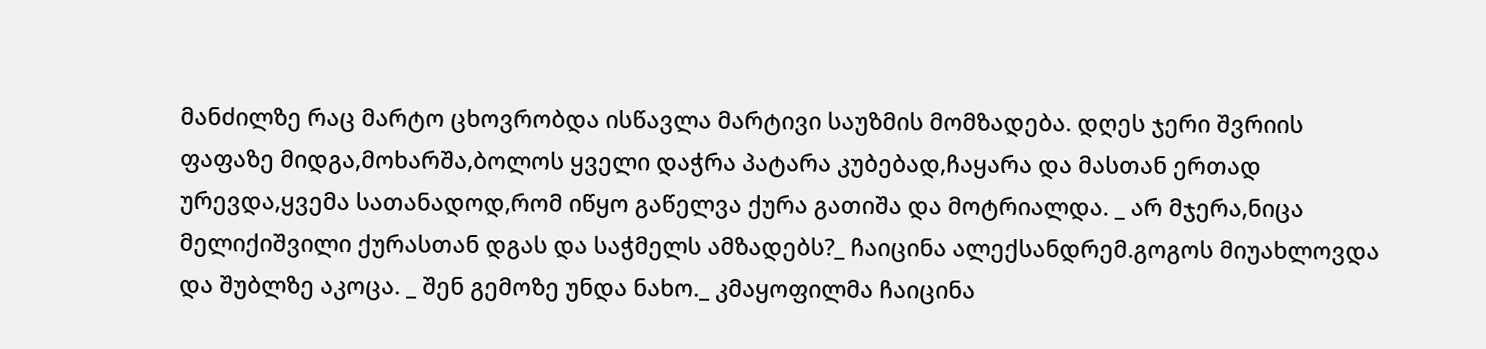მანძილზე რაც მარტო ცხოვრობდა ისწავლა მარტივი საუზმის მომზადება. დღეს ჯერი შვრიის ფაფაზე მიდგა,მოხარშა,ბოლოს ყველი დაჭრა პატარა კუბებად,ჩაყარა და მასთან ერთად ურევდა,ყვემა სათანადოდ,რომ იწყო გაწელვა ქურა გათიშა და მოტრიალდა. _ არ მჯერა,ნიცა მელიქიშვილი ქურასთან დგას და საჭმელს ამზადებს?_ ჩაიცინა ალექსანდრემ.გოგოს მიუახლოვდა და შუბლზე აკოცა. _ შენ გემოზე უნდა ნახო._ კმაყოფილმა ჩაიცინა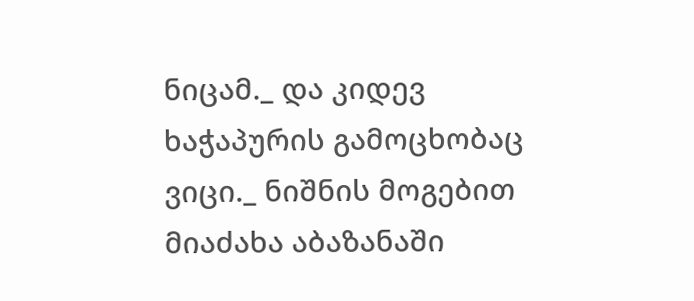ნიცამ._ და კიდევ ხაჭაპურის გამოცხობაც ვიცი._ ნიშნის მოგებით მიაძახა აბაზანაში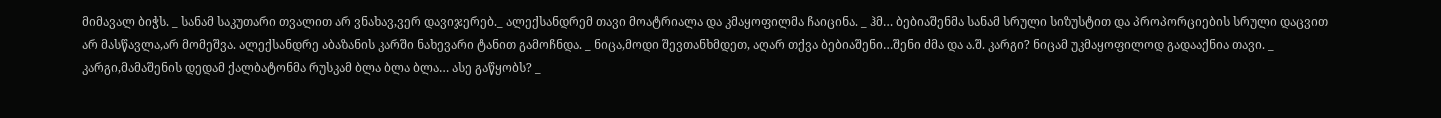მიმავალ ბიჭს. _ სანამ საკუთარი თვალით არ ვნახავ,ვერ დავიჯერებ._ ალექსანდრემ თავი მოატრიალა და კმაყოფილმა ჩაიცინა. _ ჰმ… ბებიაშენმა სანამ სრული სიზუსტით და პროპორციების სრული დაცვით არ მასწავლა,არ მომეშვა. ალექსანდრე აბაზანის კარში ნახევარი ტანით გამოჩნდა. _ ნიცა,მოდი შევთანხმდეთ, აღარ თქვა ბებიაშენი…შენი ძმა და ა.შ. კარგი? ნიცამ უკმაყოფილოდ გადააქნია თავი. _ კარგი,მამაშენის დედამ ქალბატონმა რუსკამ ბლა ბლა ბლა… ასე გაწყობს? _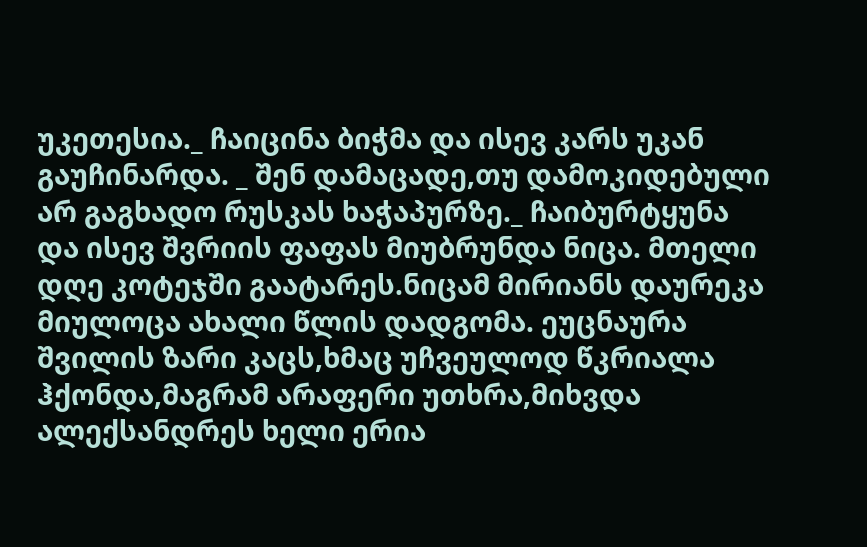უკეთესია._ ჩაიცინა ბიჭმა და ისევ კარს უკან გაუჩინარდა. _ შენ დამაცადე,თუ დამოკიდებული არ გაგხადო რუსკას ხაჭაპურზე._ ჩაიბურტყუნა და ისევ შვრიის ფაფას მიუბრუნდა ნიცა. მთელი დღე კოტეჯში გაატარეს.ნიცამ მირიანს დაურეკა მიულოცა ახალი წლის დადგომა. ეუცნაურა შვილის ზარი კაცს,ხმაც უჩვეულოდ წკრიალა ჰქონდა,მაგრამ არაფერი უთხრა,მიხვდა ალექსანდრეს ხელი ერია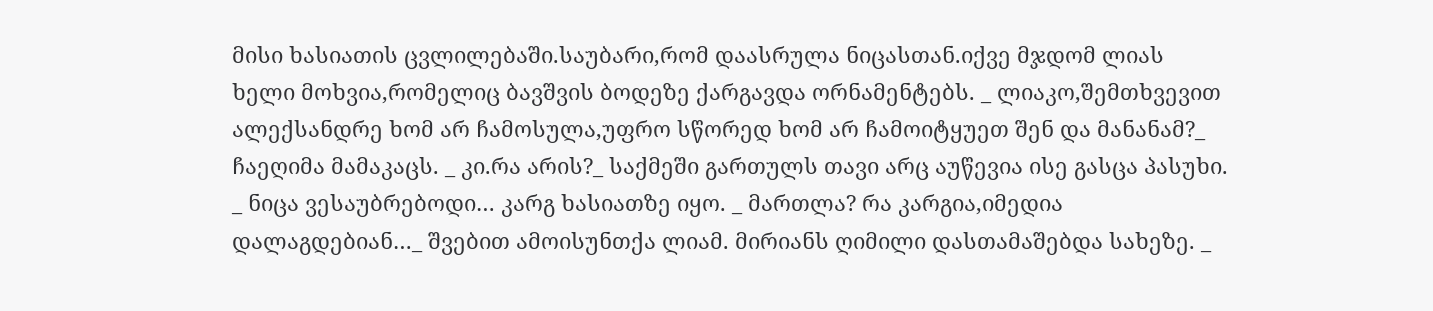მისი ხასიათის ცვლილებაში.საუბარი,რომ დაასრულა ნიცასთან.იქვე მჯდომ ლიას ხელი მოხვია,რომელიც ბავშვის ბოდეზე ქარგავდა ორნამენტებს. _ ლიაკო,შემთხვევით ალექსანდრე ხომ არ ჩამოსულა,უფრო სწორედ ხომ არ ჩამოიტყუეთ შენ და მანანამ?_ ჩაეღიმა მამაკაცს. _ კი.რა არის?_ საქმეში გართულს თავი არც აუწევია ისე გასცა პასუხი. _ ნიცა ვესაუბრებოდი… კარგ ხასიათზე იყო. _ მართლა? რა კარგია,იმედია დალაგდებიან…_ შვებით ამოისუნთქა ლიამ. მირიანს ღიმილი დასთამაშებდა სახეზე. _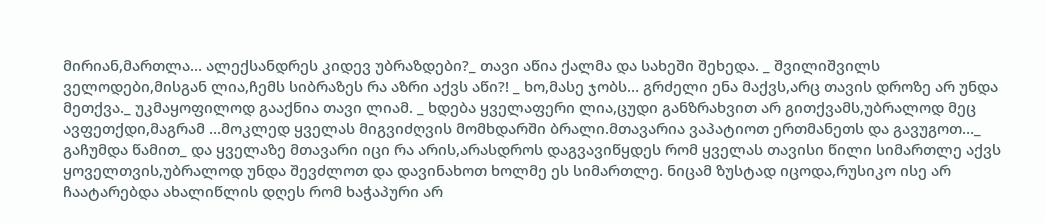მირიან,მართლა… ალექსანდრეს კიდევ უბრაზდები?_ თავი აწია ქალმა და სახეში შეხედა. _ შვილიშვილს ველოდები,მისგან ლია,ჩემს სიბრაზეს რა აზრი აქვს აწი?! _ ხო,მასე ჯობს… გრძელი ენა მაქვს,არც თავის დროზე არ უნდა მეთქვა._ უკმაყოფილოდ გააქნია თავი ლიამ. _ ხდება ყველაფერი ლია,ცუდი განზრახვით არ გითქვამს,უბრალოდ მეც ავფეთქდი,მაგრამ …მოკლედ ყველას მიგვიძღვის მომხდარში ბრალი.მთავარია ვაპატიოთ ერთმანეთს და გავუგოთ…_ გაჩუმდა წამით_ და ყველაზე მთავარი იცი რა არის,არასდროს დაგვავიწყდეს რომ ყველას თავისი წილი სიმართლე აქვს ყოველთვის,უბრალოდ უნდა შევძლოთ და დავინახოთ ხოლმე ეს სიმართლე. ნიცამ ზუსტად იცოდა,რუსიკო ისე არ ჩაატარებდა ახალიწლის დღეს რომ ხაჭაპური არ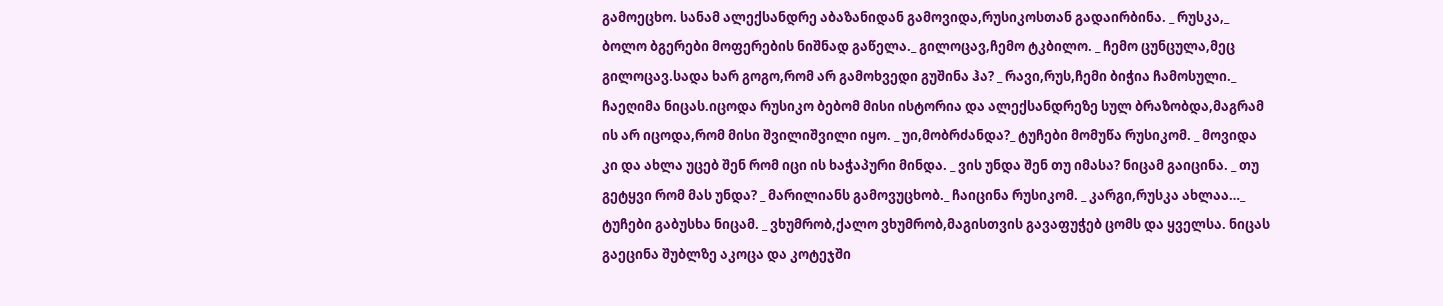გამოეცხო. სანამ ალექსანდრე აბაზანიდან გამოვიდა,რუსიკოსთან გადაირბინა. _ რუსკა,_ ბოლო ბგერები მოფერების ნიშნად გაწელა._ გილოცავ,ჩემო ტკბილო. _ ჩემო ცუნცულა,მეც გილოცავ.სადა ხარ გოგო,რომ არ გამოხვედი გუშინა ჰა? _ რავი,რუს,ჩემი ბიჭია ჩამოსული._ ჩაეღიმა ნიცას.იცოდა რუსიკო ბებომ მისი ისტორია და ალექსანდრეზე სულ ბრაზობდა,მაგრამ ის არ იცოდა,რომ მისი შვილიშვილი იყო. _ უი,მობრძანდა?_ ტუჩები მომუწა რუსიკომ. _ მოვიდა კი და ახლა უცებ შენ რომ იცი ის ხაჭაპური მინდა. _ ვის უნდა შენ თუ იმასა? ნიცამ გაიცინა. _ თუ გეტყვი რომ მას უნდა? _ მარილიანს გამოვუცხობ._ ჩაიცინა რუსიკომ. _ კარგი,რუსკა ახლაა…_ ტუჩები გაბუსხა ნიცამ. _ ვხუმრობ,ქალო ვხუმრობ,მაგისთვის გავაფუჭებ ცომს და ყველსა. ნიცას გაეცინა შუბლზე აკოცა და კოტეჯში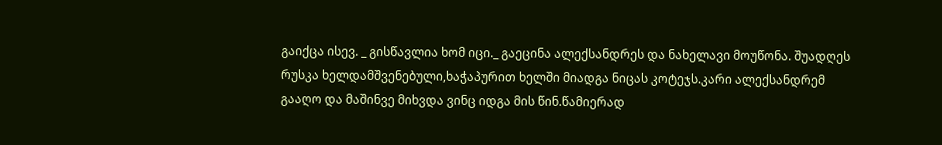გაიქცა ისევ. _ გისწავლია ხომ იცი._ გაეცინა ალექსანდრეს და ნახელავი მოუწონა. შუადღეს რუსკა ხელდამშვენებული,ხაჭაპურით ხელში მიადგა ნიცას კოტეჯს.კარი ალექსანდრემ გააღო და მაშინვე მიხვდა ვინც იდგა მის წინ.წამიერად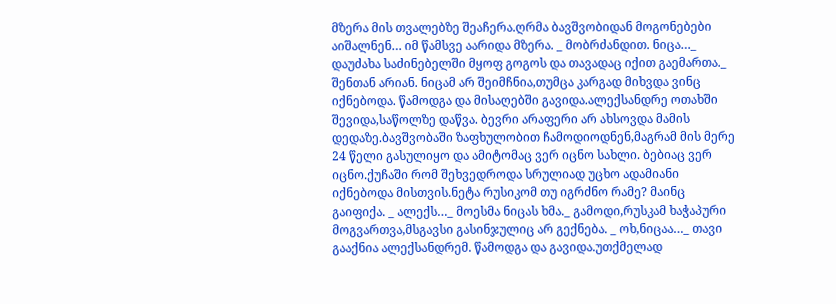მზერა მის თვალებზე შეაჩერა.ღრმა ბავშვობიდან მოგონებები აიშალნენ… იმ წამსვე აარიდა მზერა. _ მობრძანდით. ნიცა…_ დაუძახა საძინებელში მყოფ გოგოს და თავადაც იქით გაემართა._ შენთან არიან. ნიცამ არ შეიმჩნია,თუმცა კარგად მიხვდა ვინც იქნებოდა. წამოდგა და მისაღებში გავიდა.ალექსანდრე ოთახში შევიდა,საწოლზე დაწვა. ბევრი არაფერი არ ახსოვდა მამის დედაზე.ბავშვობაში ზაფხულობით ჩამოდიოდნენ,მაგრამ მის მერე 24 წელი გასულიყო და ამიტომაც ვერ იცნო სახლი. ბებიაც ვერ იცნო.ქუჩაში რომ შეხვედროდა სრულიად უცხო ადამიანი იქნებოდა მისთვის.ნეტა რუსიკომ თუ იგრძნო რამე? მაინც გაიფიქა. _ ალექს…_ მოესმა ნიცას ხმა._ გამოდი,რუსკამ ხაჭაპური მოგვართვა,მსგავსი გასინჯულიც არ გექნება. _ ოხ,ნიცაა…_ თავი გააქნია ალექსანდრემ. წამოდგა და გავიდა.უთქმელად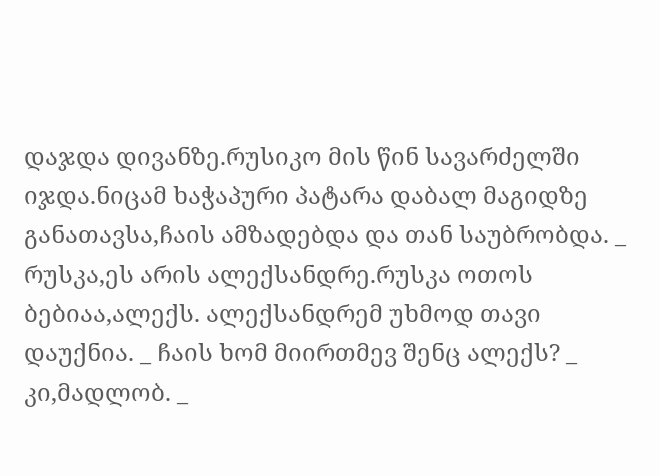დაჯდა დივანზე.რუსიკო მის წინ სავარძელში იჯდა.ნიცამ ხაჭაპური პატარა დაბალ მაგიდზე განათავსა,ჩაის ამზადებდა და თან საუბრობდა. _ რუსკა,ეს არის ალექსანდრე.რუსკა ოთოს ბებიაა,ალექს. ალექსანდრემ უხმოდ თავი დაუქნია. _ ჩაის ხომ მიირთმევ შენც ალექს? _ კი,მადლობ. _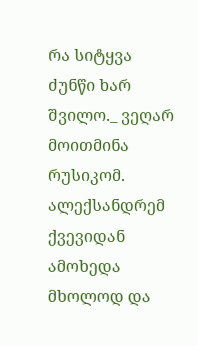რა სიტყვა ძუნწი ხარ შვილო._ ვეღარ მოითმინა რუსიკომ. ალექსანდრემ ქვევიდან ამოხედა მხოლოდ და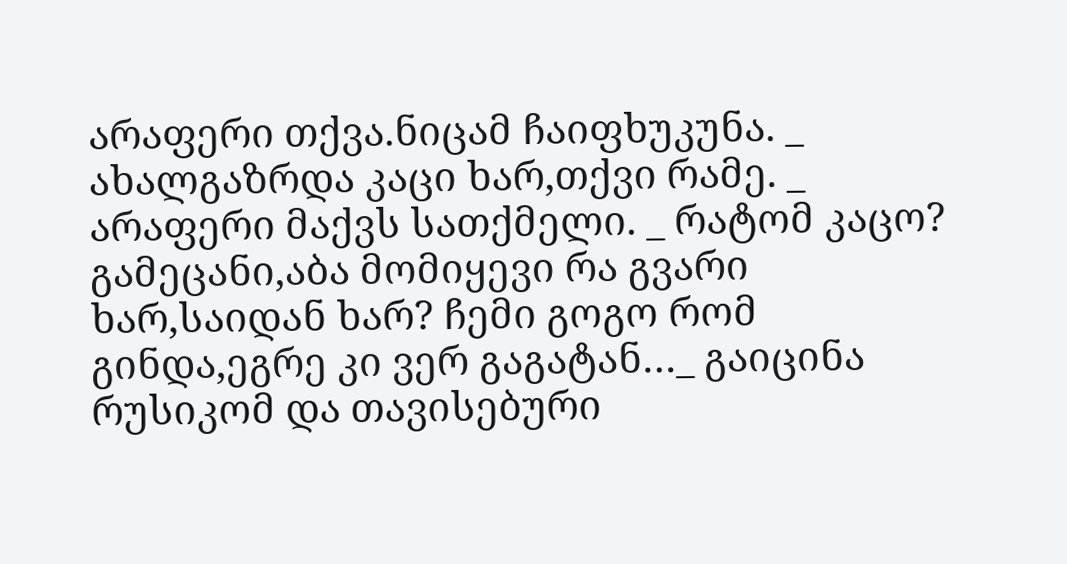არაფერი თქვა.ნიცამ ჩაიფხუკუნა. _ ახალგაზრდა კაცი ხარ,თქვი რამე. _ არაფერი მაქვს სათქმელი. _ რატომ კაცო? გამეცანი,აბა მომიყევი რა გვარი ხარ,საიდან ხარ? ჩემი გოგო რომ გინდა,ეგრე კი ვერ გაგატან…_ გაიცინა რუსიკომ და თავისებური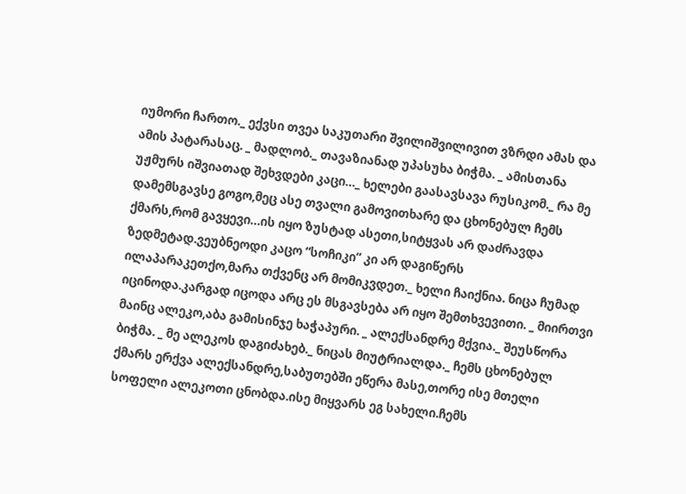იუმორი ჩართო._ ექვსი თვეა საკუთარი შვილიშვილივით ვზრდი ამას და ამის პატარასაც. _ მადლობ._ თავაზიანად უპასუხა ბიჭმა. _ ამისთანა უჟმურს იშვიათად შეხვდები კაცი…_ ხელები გაასავსავა რუსიკომ._ რა მე დამემსგავსე გოგო,მეც ასე თვალი გამოვითხარე და ცხონებულ ჩემს ქმარს,რომ გავყევი…ის იყო ზუსტად ასეთი,სიტყვას არ დაძრავდა ზედმეტად.ვეუბნეოდი კაცო “სოჩიკი” კი არ დაგიწერს ილაპარაკეთქო,მარა თქვენც არ მომიკვდეთ._ ხელი ჩაიქნია. ნიცა ჩუმად იცინოდა.კარგად იცოდა არც ეს მსგავსება არ იყო შემთხვევითი. _ მიირთვი მაინც ალეკო,აბა გამისინჯე ხაჭაპური. _ ალექსანდრე მქვია._ შეუსწორა ბიჭმა. _ მე ალეკოს დაგიძახებ._ ნიცას მიუტრიალდა._ ჩემს ცხონებულ ქმარს ერქვა ალექსანდრე,საბუთებში ეწერა მასე,თორე ისე მთელი სოფელი ალეკოთი ცნობდა.ისე მიყვარს ეგ სახელი.ჩემს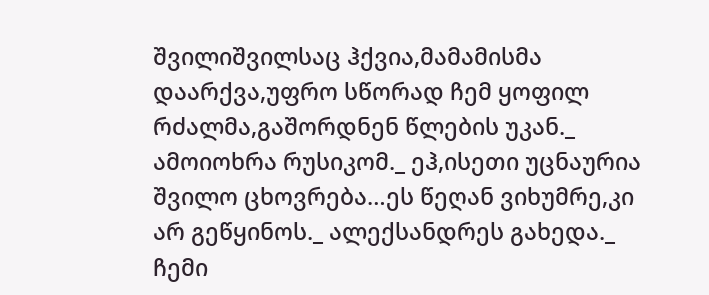შვილიშვილსაც ჰქვია,მამამისმა დაარქვა,უფრო სწორად ჩემ ყოფილ რძალმა,გაშორდნენ წლების უკან._ ამოიოხრა რუსიკომ._ ეჰ,ისეთი უცნაურია შვილო ცხოვრება…ეს წეღან ვიხუმრე,კი არ გეწყინოს._ ალექსანდრეს გახედა._ ჩემი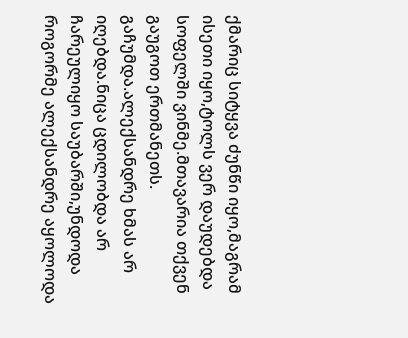ქმარიც სიტყვა ძუნწი იყო,მაგრამ ისეთი იყო,ტოლს ვერ დაუდებდა სოფელში ვინმე.მთავარია თქვენ გაუგოთ ერთმანეთს. გაჩუმდა.ალექსანდრე ხმას არ იღებდა.ნიცა ცდილობდა არ ჩარეულიყო საუბარში,უნდოდა როგორმე ალექსანდრე აყოლოდა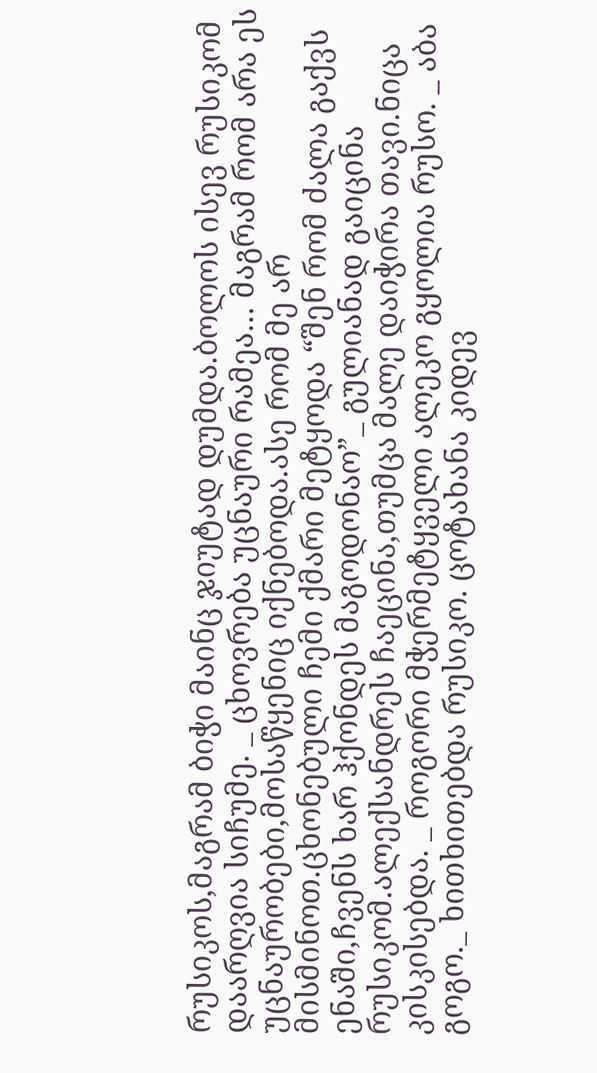რუსიკოს,მაგრამ ბიჭი მაინც ჯიუტად დუმდა.ბოლოს ისევ რუსიკომ დაარღვია სიჩუმე. _ ცხოვრება უცნაური რამეა… მაგრამ რომ არა ეს უცნაურობები,მოსაწყენიც იქნებოდა.ასე რომ მე არ მისმინოთ.ცხონებული ჩემი ქმარი მეტყოდა “შენ რომ ძალა გაქვს ენაში,ჩვენს ხარ ჰქონდეს მაგოდონაო”_ გულიანად გაიცინა რუსიკომ.ალექსანდრეს ჩაეცინა,თუმცა მალე დაიჭირა თავი.ნიცა კისკისებდა. _ როგორი მჭერმეტყველი ალეკო გყოლია რუსო. _ აბა გოგო._ ხითხითებდა რუსიკო. ცოტახანა კიდევ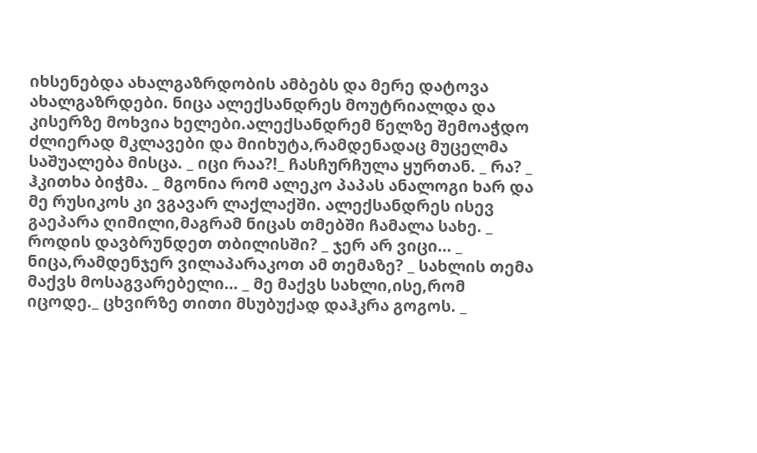იხსენებდა ახალგაზრდობის ამბებს და მერე დატოვა ახალგაზრდები. ნიცა ალექსანდრეს მოუტრიალდა და კისერზე მოხვია ხელები.ალექსანდრემ წელზე შემოაჭდო ძლიერად მკლავები და მიიხუტა,რამდენადაც მუცელმა საშუალება მისცა. _ იცი რაა?!_ ჩასჩურჩულა ყურთან. _ რა? _ ჰკითხა ბიჭმა. _ მგონია რომ ალეკო პაპას ანალოგი ხარ და მე რუსიკოს კი ვგავარ ლაქლაქში. ალექსანდრეს ისევ გაეპარა ღიმილი,მაგრამ ნიცას თმებში ჩამალა სახე. _ როდის დავბრუნდეთ თბილისში? _ ჯერ არ ვიცი… _ ნიცა,რამდენჯერ ვილაპარაკოთ ამ თემაზე? _ სახლის თემა მაქვს მოსაგვარებელი… _ მე მაქვს სახლი,ისე,რომ იცოდე._ ცხვირზე თითი მსუბუქად დაჰკრა გოგოს. _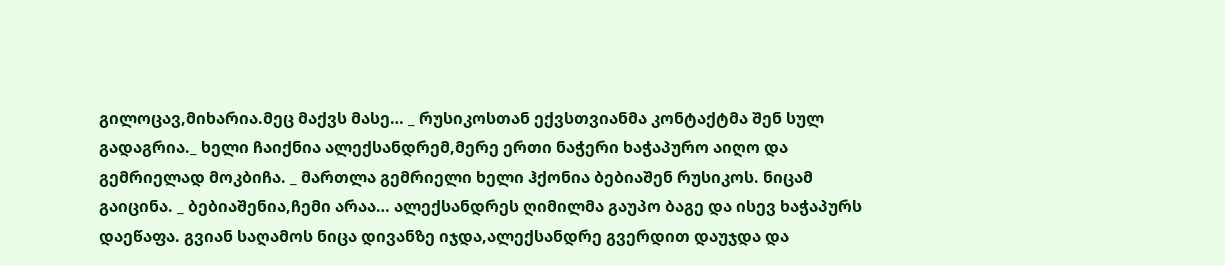გილოცავ,მიხარია.მეც მაქვს მასე… _ რუსიკოსთან ექვსთვიანმა კონტაქტმა შენ სულ გადაგრია._ ხელი ჩაიქნია ალექსანდრემ,მერე ერთი ნაჭერი ხაჭაპურო აიღო და გემრიელად მოკბიჩა. _ მართლა გემრიელი ხელი ჰქონია ბებიაშენ რუსიკოს. ნიცამ გაიცინა. _ ბებიაშენია,ჩემი არაა… ალექსანდრეს ღიმილმა გაუპო ბაგე და ისევ ხაჭაპურს დაეწაფა. გვიან საღამოს ნიცა დივანზე იჯდა,ალექსანდრე გვერდით დაუჯდა და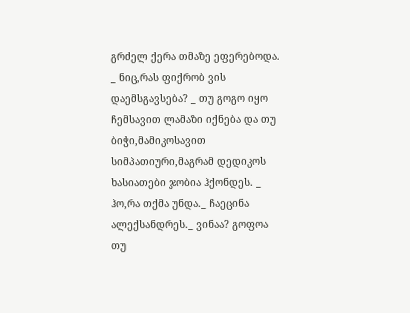გრძელ ქერა თმაზე ეფერებოდა. _ ნიც,რას ფიქრობ ვის დაემსგავსება? _ თუ გოგო იყო ჩემსავით ლამაზი იქნება და თუ ბიჭი,მამიკოსავით სიმპათიური,მაგრამ დედიკოს ხასიათები ჯობია ჰქონდეს. _ ჰო,რა თქმა უნდა._ ჩაეცინა ალექსანდრეს._ ვინაა? გოფოა თუ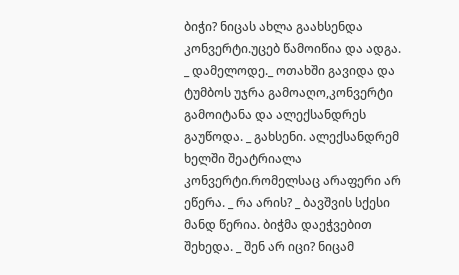ბიჭი? ნიცას ახლა გაახსენდა კონვერტი.უცებ წამოიწია და ადგა. _ დამელოდე._ ოთახში გავიდა და ტუმბოს უჯრა გამოაღო,კონვერტი გამოიტანა და ალექსანდრეს გაუწოდა. _ გახსენი. ალექსანდრემ ხელში შეატრიალა კონვერტი.რომელსაც არაფერი არ ეწერა. _ რა არის? _ ბავშვის სქესი მანდ წერია. ბიჭმა დაეჭვებით შეხედა. _ შენ არ იცი? ნიცამ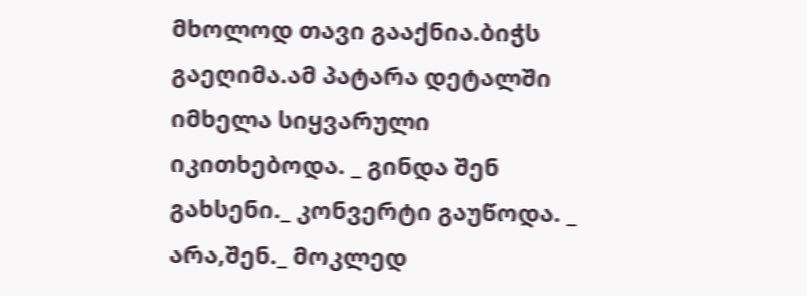მხოლოდ თავი გააქნია.ბიჭს გაეღიმა.ამ პატარა დეტალში იმხელა სიყვარული იკითხებოდა. _ გინდა შენ გახსენი._ კონვერტი გაუწოდა. _ არა,შენ._ მოკლედ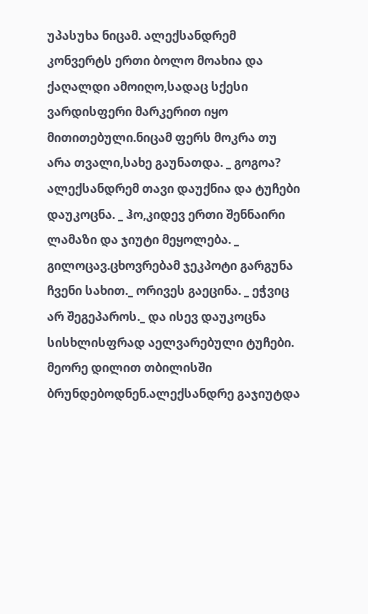უპასუხა ნიცამ. ალექსანდრემ კონვერტს ერთი ბოლო მოახია და ქაღალდი ამოიღო,სადაც სქესი ვარდისფერი მარკერით იყო მითითებული.ნიცამ ფერს მოკრა თუ არა თვალი,სახე გაუნათდა. _ გოგოა? ალექსანდრემ თავი დაუქნია და ტუჩები დაუკოცნა. _ ჰო,კიდევ ერთი შენნაირი ლამაზი და ჯიუტი მეყოლება. _ გილოცავ.ცხოვრებამ ჯეკპოტი გარგუნა ჩვენი სახით._ ორივეს გაეცინა. _ ეჭვიც არ შეგეპაროს._ და ისევ დაუკოცნა სისხლისფრად აელვარებული ტუჩები. მეორე დილით თბილისში ბრუნდებოდნენ.ალექსანდრე გაჯიუტდა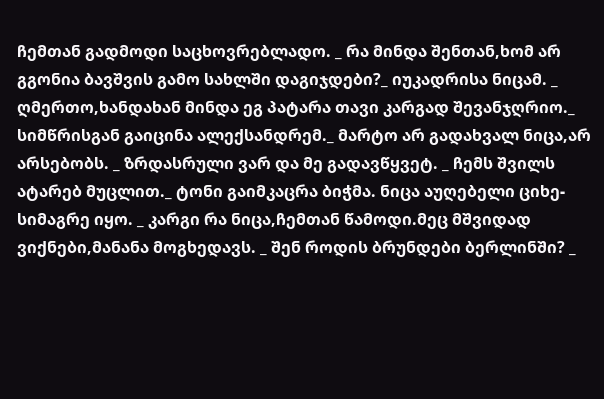ჩემთან გადმოდი საცხოვრებლადო. _ რა მინდა შენთან,ხომ არ გგონია ბავშვის გამო სახლში დაგიჯდები?_ იუკადრისა ნიცამ. _ ღმერთო,ხანდახან მინდა ეგ პატარა თავი კარგად შევანჯღრიო._ სიმწრისგან გაიცინა ალექსანდრემ._ მარტო არ გადახვალ ნიცა,არ არსებობს. _ ზრდასრული ვარ და მე გადავწყვეტ. _ ჩემს შვილს ატარებ მუცლით._ ტონი გაიმკაცრა ბიჭმა. ნიცა აუღებელი ციხე-სიმაგრე იყო. _ კარგი რა ნიცა,ჩემთან წამოდი.მეც მშვიდად ვიქნები,მანანა მოგხედავს. _ შენ როდის ბრუნდები ბერლინში? _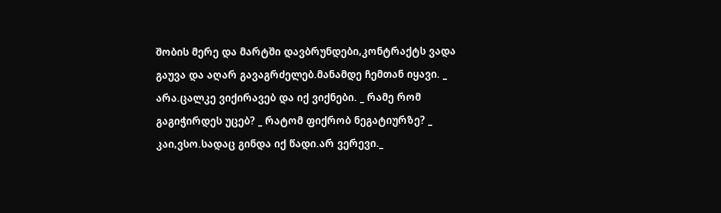შობის მერე და მარტში დავბრუნდები,კონტრაქტს ვადა გაუვა და აღარ გავაგრძელებ.მანამდე ჩემთან იყავი. _ არა.ცალკე ვიქირავებ და იქ ვიქნები. _ რამე რომ გაგიჭირდეს უცებ? _ რატომ ფიქრობ ნეგატიურზე? _ კაი,ვსო.სადაც გინდა იქ წადი.არ ვერევი._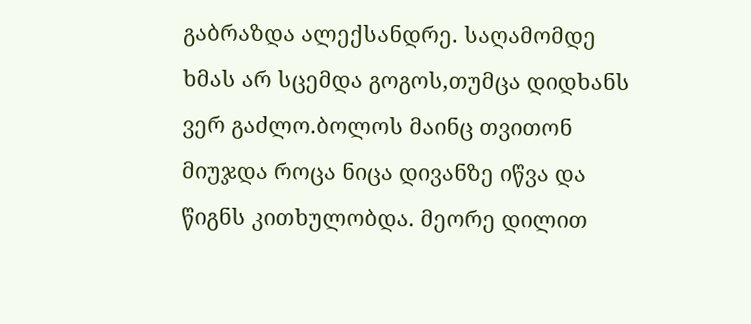გაბრაზდა ალექსანდრე. საღამომდე ხმას არ სცემდა გოგოს,თუმცა დიდხანს ვერ გაძლო.ბოლოს მაინც თვითონ მიუჯდა როცა ნიცა დივანზე იწვა და წიგნს კითხულობდა. მეორე დილით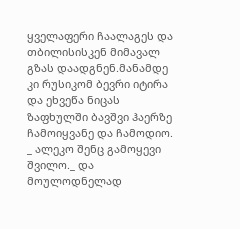ყველაფერი ჩაალაგეს და თბილისისკენ მიმავალ გზას დაადგნენ.მანამდე კი რუსიკომ ბევრი იტირა და ეხვეწა ნიცას ზაფხულში ბავშვი ჰაერზე ჩამოიყვანე და ჩამოდიო. _ ალეკო შენც გამოყევი შვილო._ და მოულოდნელად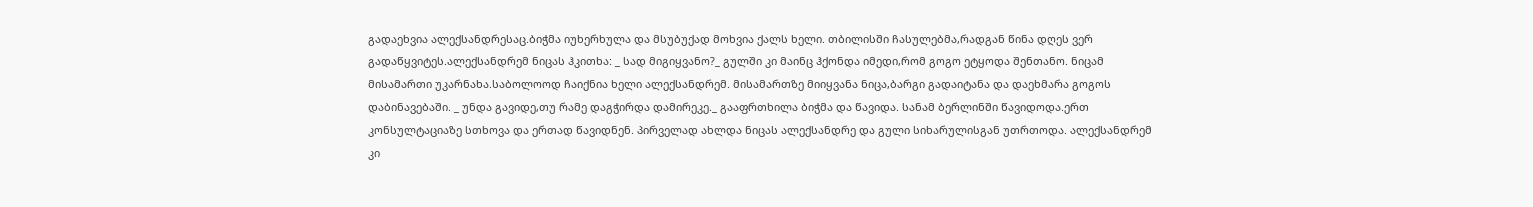გადაეხვია ალექსანდრესაც.ბიჭმა იუხერხულა და მსუბუქად მოხვია ქალს ხელი. თბილისში ჩასულებმა,რადგან წინა დღეს ვერ გადაწყვიტეს.ალექსანდრემ ნიცას ჰკითხა: _ სად მიგიყვანო?_ გულში კი მაინც ჰქონდა იმედი,რომ გოგო ეტყოდა შენთანო. ნიცამ მისამართი უკარნახა.საბოლოოდ ჩაიქნია ხელი ალექსანდრემ. მისამართზე მიიყვანა ნიცა,ბარგი გადაიტანა და დაეხმარა გოგოს დაბინავებაში. _ უნდა გავიდე,თუ რამე დაგჭირდა დამირეკე._ გააფრთხილა ბიჭმა და წავიდა. სანამ ბერლინში წავიდოდა.ერთ კონსულტაციაზე სთხოვა და ერთად წავიდნენ. პირველად ახლდა ნიცას ალექსანდრე და გული სიხარულისგან უთრთოდა. ალექსანდრემ კი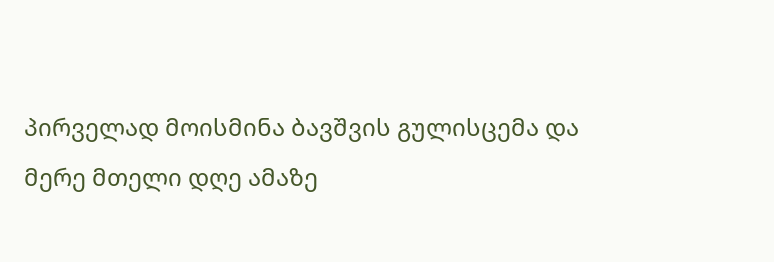პირველად მოისმინა ბავშვის გულისცემა და მერე მთელი დღე ამაზე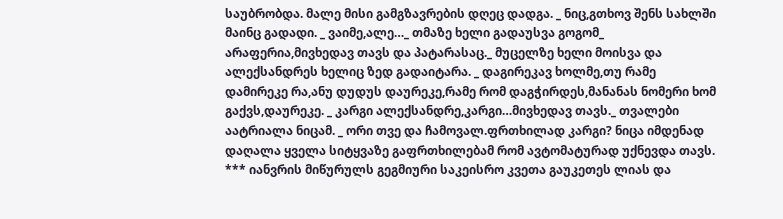საუბრობდა. მალე მისი გამგზავრების დღეც დადგა. _ ნიც,გთხოვ შენს სახლში მაინც გადადი. _ ვაიმე,ალე…_ თმაზე ხელი გადაუსვა გოგომ_ არაფერია,მივხედავ თავს და პატარასაც._ მუცელზე ხელი მოისვა და ალექსანდრეს ხელიც ზედ გადაიტარა. _ დაგირეკავ ხოლმე,თუ რამე დამირეკე რა,ანუ დუდუს დაურეკე,რამე რომ დაგჭირდეს,მანანას ნომერი ხომ გაქვს,დაურეკე. _ კარგი ალექსანდრე,კარგი…მივხედავ თავს._ თვალები აატრიალა ნიცამ. _ ორი თვე და ჩამოვალ.ფრთხილად კარგი? ნიცა იმდენად დაღალა ყველა სიტყვაზე გაფრთხილებამ რომ ავტომატურად უქნევდა თავს. *** იანვრის მიწურულს გეგმიური საკეისრო კვეთა გაუკეთეს ლიას და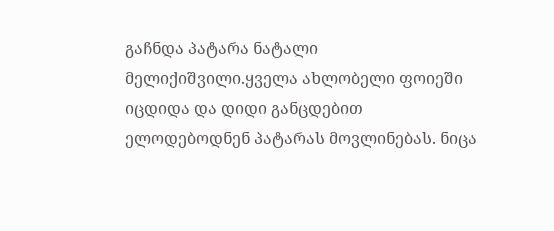გაჩნდა პატარა ნატალი მელიქიშვილი.ყველა ახლობელი ფოიეში იცდიდა და დიდი განცდებით ელოდებოდნენ პატარას მოვლინებას. ნიცა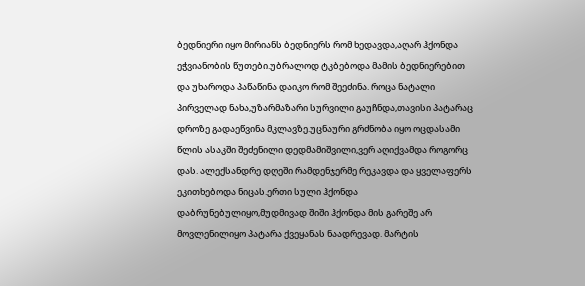ბედნიერი იყო მირიანს ბედნიერს რომ ხედავდა,აღარ ჰქონდა ეჭვიანობის წუთები.უბრალოდ ტკბებოდა მამის ბედნიერებით და უხაროდა პაწაწინა დაიკო რომ შეეძინა. როცა ნატალი პირველად ნახა,უზარმაზარი სურვილი გაუჩნდა,თავისი პატარაც დროზე გადაეწვინა მკლავზე.უცნაური გრძნობა იყო ოცდასამი წლის ასაკში შეძენილი დედმამიშვილი,ვერ აღიქვამდა როგორც დას. ალექსანდრე დღეში რამდენჯერმე რეკავდა და ყველაფერს ეკითხებოდა ნიცას.ერთი სული ჰქონდა დაბრუნებულიყო,მუდმივად შიში ჰქონდა მის გარეშე არ მოვლენილიყო პატარა ქვეყანას ნაადრევად. მარტის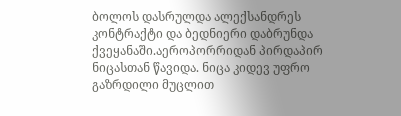ბოლოს დასრულდა ალექსანდრეს კონტრაქტი და ბედნიერი დაბრუნდა ქვეყანაში.აეროპორრიდან პირდაპირ ნიცასთან წავიდა. ნიცა კიდევ უფრო გაზრდილი მუცლით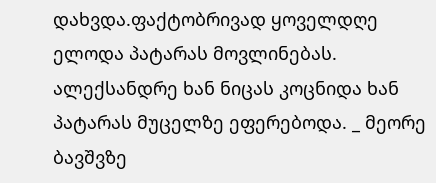დახვდა.ფაქტობრივად ყოველდღე ელოდა პატარას მოვლინებას. ალექსანდრე ხან ნიცას კოცნიდა ხან პატარას მუცელზე ეფერებოდა. _ მეორე ბავშვზე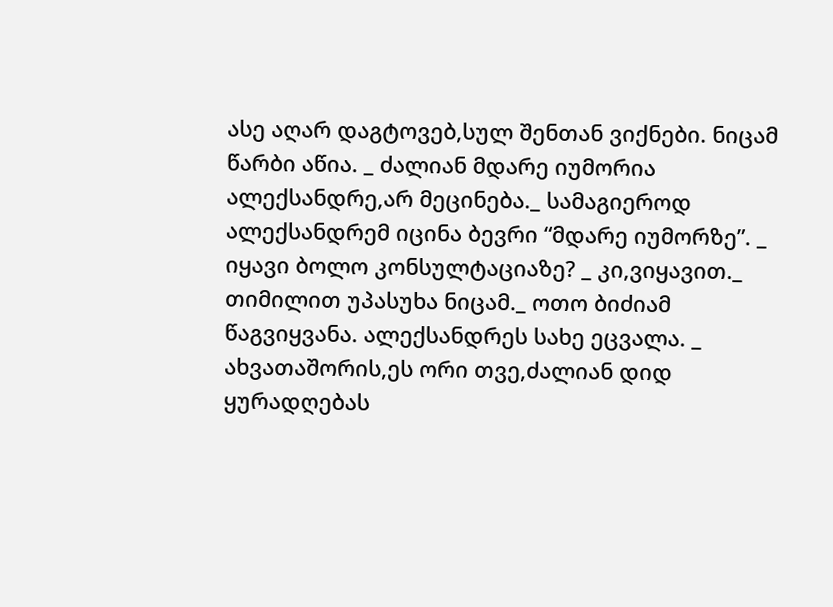ასე აღარ დაგტოვებ,სულ შენთან ვიქნები. ნიცამ წარბი აწია. _ ძალიან მდარე იუმორია ალექსანდრე,არ მეცინება._ სამაგიეროდ ალექსანდრემ იცინა ბევრი “მდარე იუმორზე”. _ იყავი ბოლო კონსულტაციაზე? _ კი,ვიყავით._ თიმილით უპასუხა ნიცამ._ ოთო ბიძიამ წაგვიყვანა. ალექსანდრეს სახე ეცვალა. _ ახვათაშორის,ეს ორი თვე,ძალიან დიდ ყურადღებას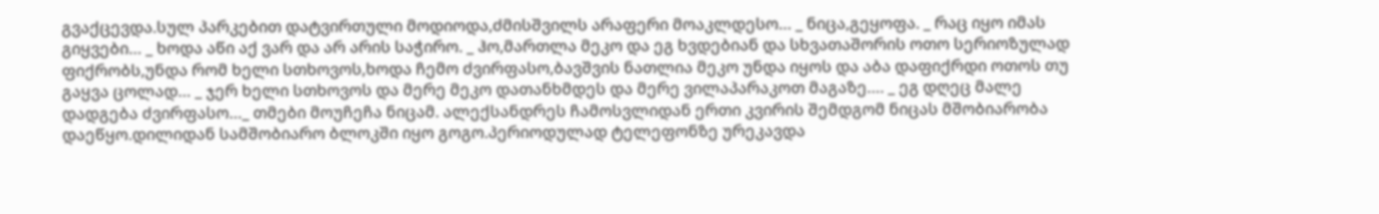გვაქცევდა.სულ პარკებით დატვირთული მოდიოდა,ძმისშვილს არაფერი მოაკლდესო… _ ნიცა,გეყოფა. _ რაც იყო იმას გიყვები… _ ხოდა აწი აქ ვარ და არ არის საჭირო. _ ჰო,მართლა მეკო და ეგ ხვდებიან და სხვათაშორის ოთო სერიოზულად ფიქრობს,უნდა რომ ხელი სთხოვოს,ხოდა ჩემო ძვირფასო,ბავშვის ნათლია მეკო უნდა იყოს და აბა დაფიქრდი ოთოს თუ გაყვა ცოლად… _ ჯერ ხელი სთხოვოს და მერე მეკო დათანხმდეს და მერე ვილაპარაკოთ მაგაზე…. _ ეგ დღეც მალე დადგება ძვირფასო…_ თმები მოუჩეჩა ნიცამ. ალექსანდრეს ჩამოსვლიდან ერთი კვირის შემდგომ ნიცას მშობიარობა დაეწყო.დილიდან სამშობიარო ბლოკში იყო გოგო.პერიოდულად ტელეფონზე ურეკავდა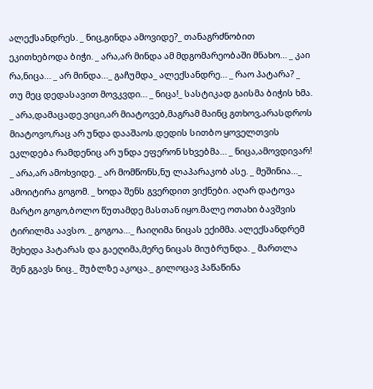ალექსანდრეს. _ ნიც,გინდა ამოვიდე?_ თანაგრძნობით ეკითხებოდა ბიჭი. _ არა,არ მინდა ამ მდგომარეობაში მნახო… _ კაი რა,ნიცა… _ არ მინდა…_ გაჩუმდა_ ალექსანდრე… _ რაო პატარა? _ თუ მეც დედასავით მოვკვდი… _ ნიცა!_ სასტიკად გაისმა ბიჭის ხმა. _ არა,დამაცადე.ვიცი,არ მიატოვებ,მაგრამ მაინც გთხოვ,არასდროს მიატოვო,რაც არ უნდა დააშაოს.დედის სითბო ყოველთვის ეკლდება რამდენიც არ უნდა ეფერონ სხვებმა… _ ნიცა,ამოვდივარ! _ არა,არ ამოხვიდე. _ არ მომწონს,ნუ ლაპარაკობ ასე. _ მეშინია…_ ამოიტირა გოგომ. _ ხოდა შენს გვერდით ვიქნები. აღარ დატოვა მარტო გოგო,ბოლო წუთამდე მასთან იყო.მალე ოთახი ბავშვის ტირილმა აავსო. _ გოგოა…_ ჩაიღიმა ნიცას ექიმმა. ალექსანდრემ შეხედა პატარას და გაეღიმა,მერე ნიცას მიუბრუნდა. _ მართლა შენ გგავს ნიც._ შუბლზე აკოცა._ გილოცავ პაწაწინა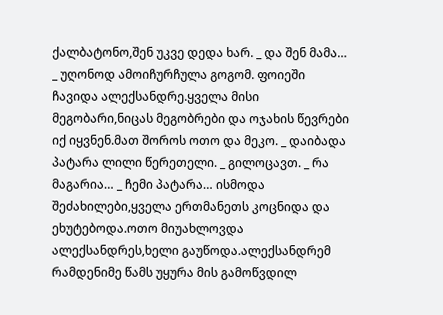ქალბატონო,შენ უკვე დედა ხარ. _ და შენ მამა… _ უღონოდ ამოიჩურჩულა გოგომ. ფოიეში ჩავიდა ალექსანდრე.ყველა მისი მეგობარი,ნიცას მეგობრები და ოჯახის წევრები იქ იყვნენ.მათ შოროს ოთო და მეკო. _ დაიბადა პატარა ლილი წერეთელი. _ გილოცავთ. _ რა მაგარია… _ ჩემი პატარა… ისმოდა შეძახილები,ყველა ერთმანეთს კოცნიდა და ეხუტებოდა.ოთო მიუახლოვდა ალექსანდრეს,ხელი გაუწოდა.ალექსანდრემ რამდენიმე წამს უყურა მის გამოწვდილ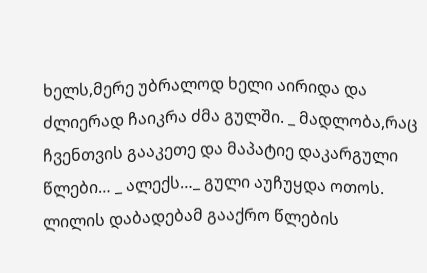ხელს,მერე უბრალოდ ხელი აირიდა და ძლიერად ჩაიკრა ძმა გულში. _ მადლობა,რაც ჩვენთვის გააკეთე და მაპატიე დაკარგული წლები… _ ალექს…_ გული აუჩუყდა ოთოს. ლილის დაბადებამ გააქრო წლების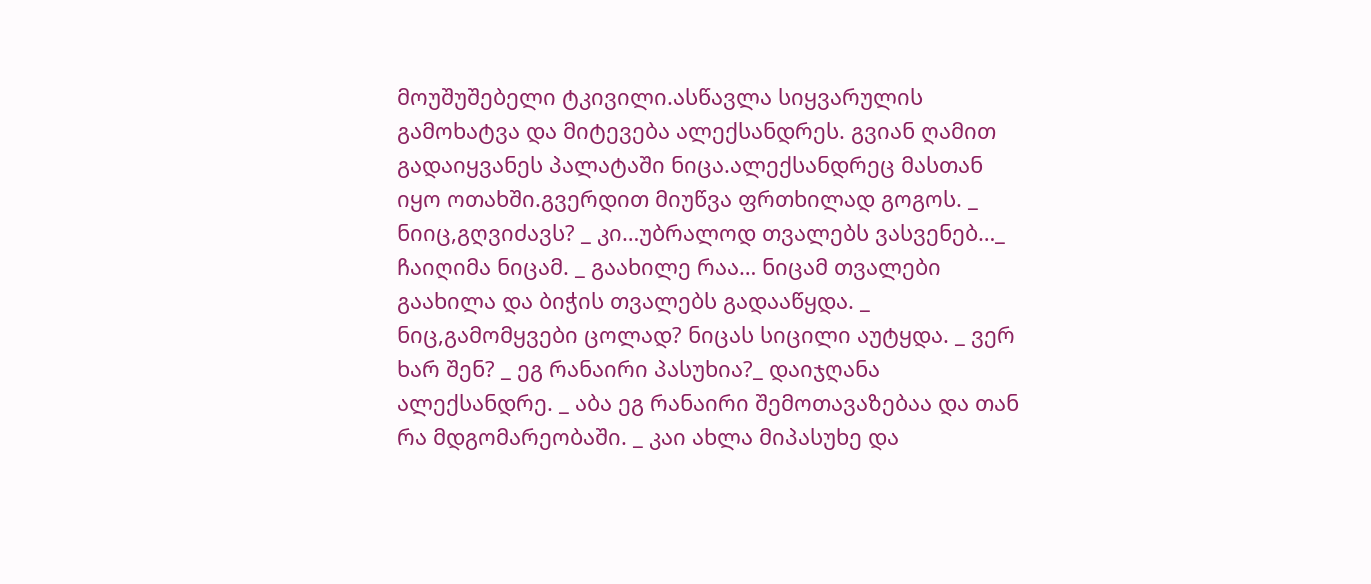მოუშუშებელი ტკივილი.ასწავლა სიყვარულის გამოხატვა და მიტევება ალექსანდრეს. გვიან ღამით გადაიყვანეს პალატაში ნიცა.ალექსანდრეც მასთან იყო ოთახში.გვერდით მიუწვა ფრთხილად გოგოს. _ ნიიც,გღვიძავს? _ კი…უბრალოდ თვალებს ვასვენებ…_ ჩაიღიმა ნიცამ. _ გაახილე რაა… ნიცამ თვალები გაახილა და ბიჭის თვალებს გადააწყდა. _ ნიც,გამომყვები ცოლად? ნიცას სიცილი აუტყდა. _ ვერ ხარ შენ? _ ეგ რანაირი პასუხია?_ დაიჯღანა ალექსანდრე. _ აბა ეგ რანაირი შემოთავაზებაა და თან რა მდგომარეობაში. _ კაი ახლა მიპასუხე და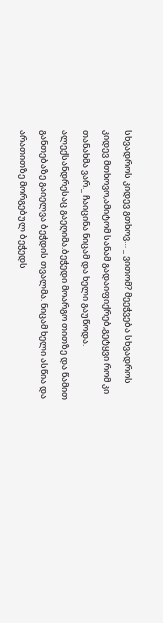სხვადროს კიდევ გთხოვ… _ ვითომ? მეეჭვება სხვადროს კიდევ მთხოვო,ამიტომ სანამ გადაიფიქრებ,გეტყვი რომ კი თანახმა ვარ._ ჩაიცინა ნიცამ და ხელი გაუწოდა. ალექსანდრესაც გაეღიმა.ბეჭედი მოარგო თითზე და წამით განთებაზე გაიელვა ბეჭდის თვალმა. ნიცამ ხელი ასწია და არათითზე მორგებულ ბეჭედს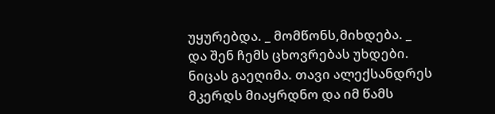უყურებდა. _ მომწონს,მიხდება. _ და შენ ჩემს ცხოვრებას უხდები. ნიცას გაეღიმა. თავი ალექსანდრეს მკერდს მიაყრდნო და იმ წამს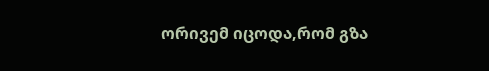ორივემ იცოდა,რომ გზა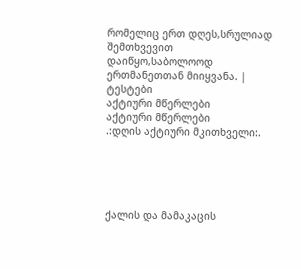რომელიც ერთ დღეს,სრულიად შემთხვევით დაიწყო,საბოლოოდ ერთმანეთთან მიიყვანა. |
ტესტები
აქტიური მწერლები
აქტიური მწერლები
.:დღის აქტიური მკითხველი:.





ქალის და მამაკაცის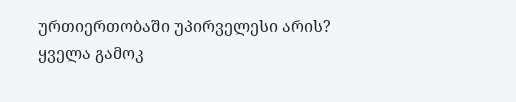ურთიერთობაში უპირველესი არის?
ყველა გამოკ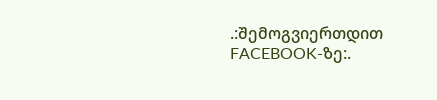.:შემოგვიერთდით FACEBOOK-ზე:.